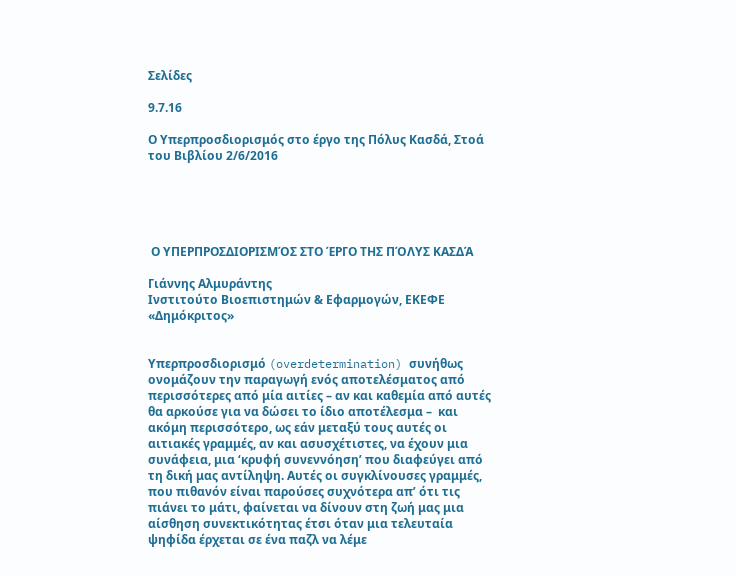Σελίδες

9.7.16

Ο Υπερπροσδιορισμός στο έργο της Πόλυς Κασδά, Στοά του Βιβλίου 2/6/2016





 Ο ΥΠΕΡΠΡΟΣΔΙΟΡΙΣΜΌΣ ΣΤΟ ΈΡΓΟ ΤΗΣ ΠΌΛΥΣ ΚΑΣΔΆ

Γιάννης Αλμυράντης
Ινστιτούτο Βιοεπιστημών & Εφαρμογών, ΕΚΕΦΕ «Δημόκριτος»


Υπερπροσδιορισμό (overdetermination) συνήθως ονομάζουν την παραγωγή ενός αποτελέσματος από περισσότερες από μία αιτίες – αν και καθεμία από αυτές θα αρκούσε για να δώσει το ίδιο αποτέλεσμα –  και ακόμη περισσότερο, ως εάν μεταξύ τους αυτές οι αιτιακές γραμμές, αν και ασυσχέτιστες, να έχουν μια συνάφεια, μια ‘κρυφή συνεννόηση’ που διαφεύγει από τη δική μας αντίληψη. Αυτές οι συγκλίνουσες γραμμές, που πιθανόν είναι παρούσες συχνότερα απ’ ότι τις πιάνει το μάτι, φαίνεται να δίνουν στη ζωή μας μια αίσθηση συνεκτικότητας έτσι όταν μια τελευταία ψηφίδα έρχεται σε ένα παζλ να λέμε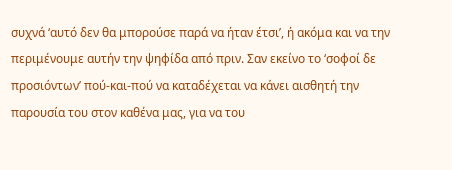συχνά ‘αυτό δεν θα μπορούσε παρά να ήταν έτσι’, ή ακόμα και να την περιμένουμε αυτήν την ψηφίδα από πριν. Σαν εκείνο το ‘σοφοί δε προσιόντων’ πού-και-πού να καταδέχεται να κάνει αισθητή την παρουσία του στον καθένα μας, για να του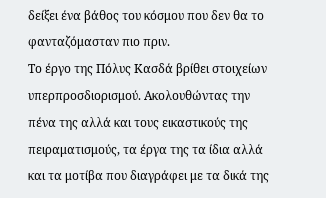δείξει ένα βάθος του κόσμου που δεν θα το φανταζόμασταν πιο πριν.
Το έργο της Πόλυς Κασδά βρίθει στοιχείων υπερπροσδιορισμού. Ακολουθώντας την πένα της αλλά και τους εικαστικούς της πειραματισμούς, τα έργα της τα ίδια αλλά και τα μοτίβα που διαγράφει με τα δικά της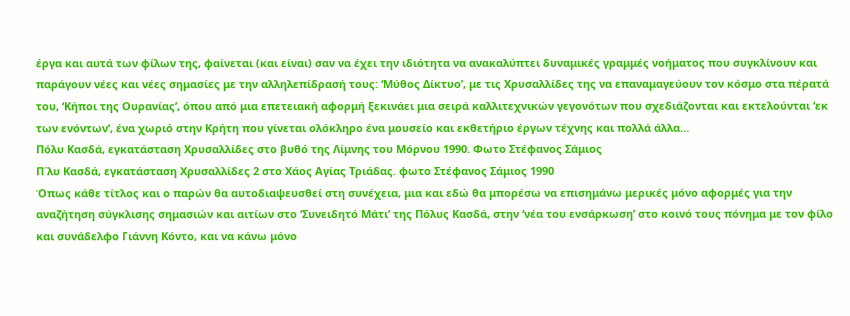έργα και αυτά των φίλων της, φαίνεται (και είναι) σαν να έχει την ιδιότητα να ανακαλύπτει δυναμικές γραμμές νοήματος που συγκλίνουν και παράγουν νέες και νέες σημασίες με την αλληλεπίδρασή τους: ‘Μύθος Δίκτυο’, με τις Χρυσαλλίδες της να επαναμαγεύουν τον κόσμο στα πέρατά του, ‘Κήποι της Ουρανίας’, όπου από μια επετειακή αφορμή ξεκινάει μια σειρά καλλιτεχνικών γεγονότων που σχεδιάζονται και εκτελούνται ‘εκ των ενόντων’, ένα χωριό στην Κρήτη που γίνεται ολόκληρο ένα μουσείο και εκθετήριο έργων τέχνης και πολλά άλλα…
Πόλυ Κασδά, εγκατάσταση Χρυσαλλίδες στο βυθό της Λίμνης του Μόρνου 1990. Φωτο Στέφανος Σάμιος
Π΄λυ Κασδά, εγκατάσταση Χρυσαλλίδες 2 στο Χάος Αγίας Τριάδας. φωτο Στέφανος Σάμιος 1990
Όπως κάθε τίτλος και ο παρών θα αυτοδιαψευσθεί στη συνέχεια, μια και εδώ θα μπορέσω να επισημάνω μερικές μόνο αφορμές για την αναζήτηση σύγκλισης σημασιών και αιτίων στο ‘Συνειδητό Μάτι’ της Πόλυς Κασδά, στην ‘νέα του ενσάρκωση’ στο κοινό τους πόνημα με τον φίλο και συνάδελφο Γιάννη Κόντο, και να κάνω μόνο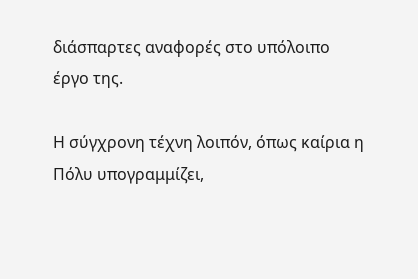διάσπαρτες αναφορές στο υπόλοιπο έργο της.

Η σύγχρονη τέχνη λοιπόν, όπως καίρια η Πόλυ υπογραμμίζει,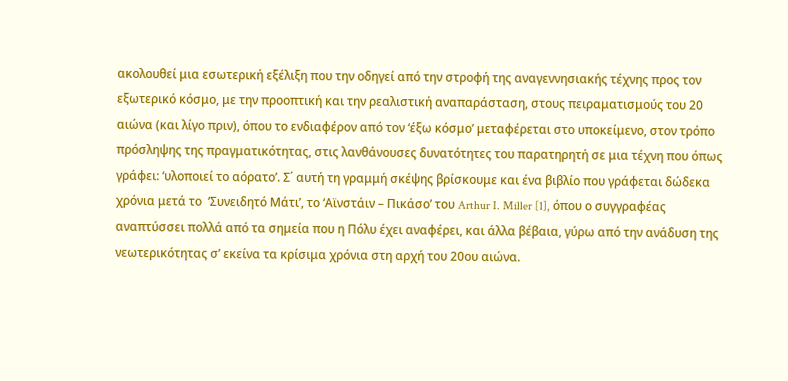ακολουθεί μια εσωτερική εξέλιξη που την οδηγεί από την στροφή της αναγεννησιακής τέχνης προς τον εξωτερικό κόσμο, με την προοπτική και την ρεαλιστική αναπαράσταση, στους πειραματισμούς του 20 αιώνα (και λίγο πριν), όπου το ενδιαφέρον από τον ‘έξω κόσμο’ μεταφέρεται στο υποκείμενο, στον τρόπο πρόσληψης της πραγματικότητας, στις λανθάνουσες δυνατότητες του παρατηρητή σε μια τέχνη που όπως γράφει: ‘υλοποιεί το αόρατο’. Σ΄ αυτή τη γραμμή σκέψης βρίσκουμε και ένα βιβλίο που γράφεται δώδεκα χρόνια μετά το  ‘Συνειδητό Μάτι’, το ‘Αϊνστάιν – Πικάσο’ του Arthur I. Miller [1], όπου ο συγγραφέας αναπτύσσει πολλά από τα σημεία που η Πόλυ έχει αναφέρει, και άλλα βέβαια, γύρω από την ανάδυση της νεωτερικότητας σ’ εκείνα τα κρίσιμα χρόνια στη αρχή του 20ου αιώνα.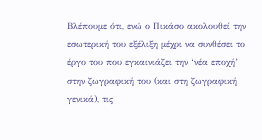Βλέπουμε ότι, ενώ ο Πικάσο ακολουθεί την εσωτερική του εξέλιξη μέχρι να συνθέσει το έργο του που εγκαινιάζει την ‘νέα εποχή’ στην ζωγραφική του (και στη ζωγραφική γενικά), τις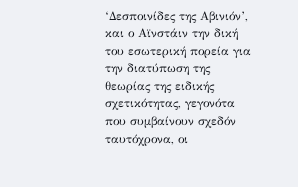‘Δεσποινίδες της Αβινιόν’, και ο Αϊνστάιν την δική του εσωτερική πορεία για την διατύπωση της θεωρίας της ειδικής σχετικότητας, γεγονότα που συμβαίνουν σχεδόν ταυτόχρονα, οι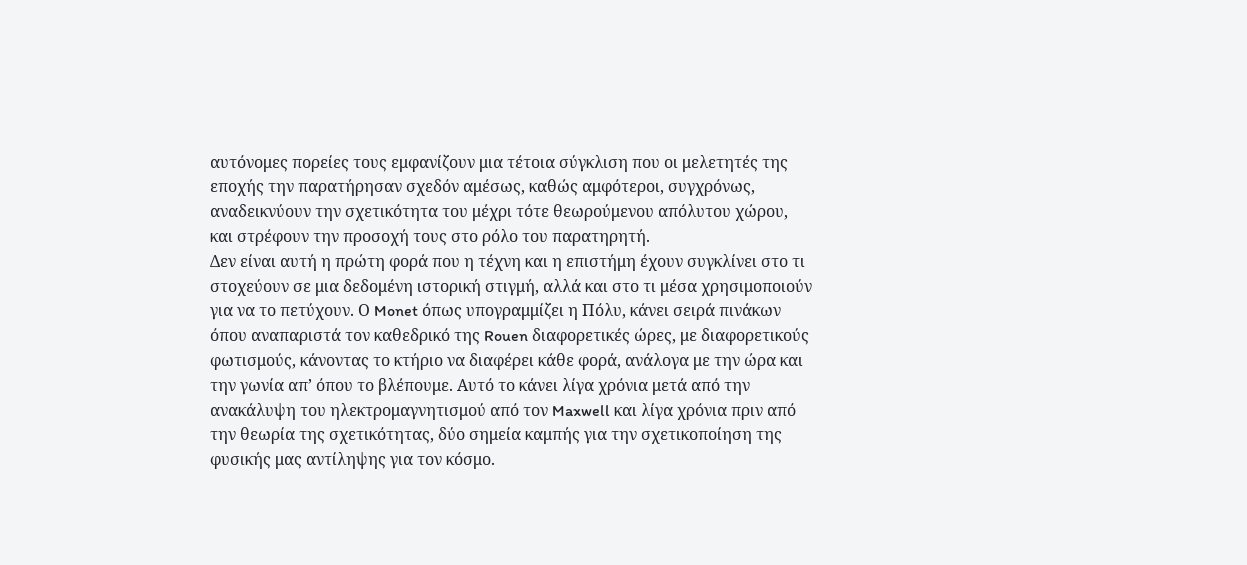αυτόνομες πορείες τους εμφανίζουν μια τέτοια σύγκλιση που οι μελετητές της εποχής την παρατήρησαν σχεδόν αμέσως, καθώς αμφότεροι, συγχρόνως, αναδεικνύουν την σχετικότητα του μέχρι τότε θεωρούμενου απόλυτου χώρου, και στρέφουν την προσοχή τους στο ρόλο του παρατηρητή.
Δεν είναι αυτή η πρώτη φορά που η τέχνη και η επιστήμη έχουν συγκλίνει στο τι στοχεύουν σε μια δεδομένη ιστορική στιγμή, αλλά και στο τι μέσα χρησιμοποιούν για να το πετύχουν. Ο Monet όπως υπογραμμίζει η Πόλυ, κάνει σειρά πινάκων όπου αναπαριστά τον καθεδρικό της Rouen διαφορετικές ώρες, με διαφορετικούς φωτισμούς, κάνοντας το κτήριο να διαφέρει κάθε φορά, ανάλογα με την ώρα και την γωνία απ’ όπου το βλέπουμε. Αυτό το κάνει λίγα χρόνια μετά από την ανακάλυψη του ηλεκτρομαγνητισμού από τον Maxwell και λίγα χρόνια πριν από την θεωρία της σχετικότητας, δύο σημεία καμπής για την σχετικοποίηση της φυσικής μας αντίληψης για τον κόσμο.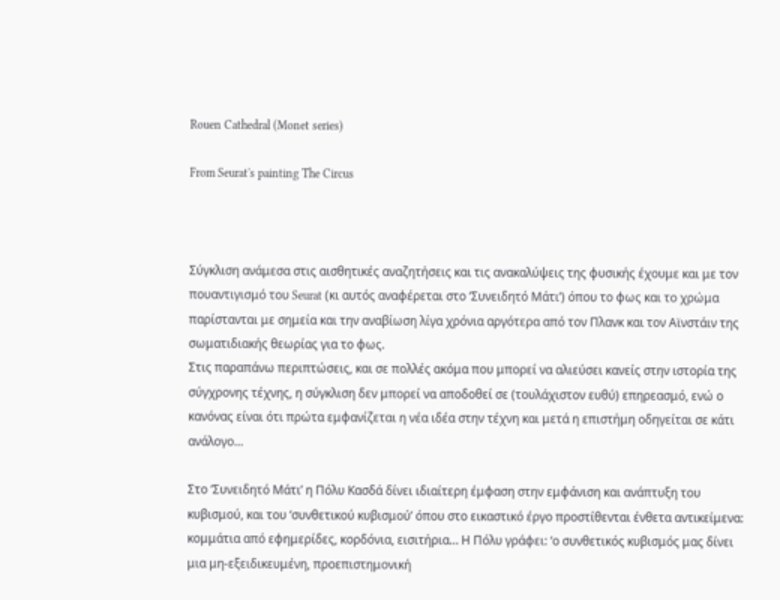Rouen Cathedral (Monet series)

From Seurat's painting The Circus



Σύγκλιση ανάμεσα στις αισθητικές αναζητήσεις και τις ανακαλύψεις της φυσικής έχουμε και με τον πουαντιγισμό του Seurat (κι αυτός αναφέρεται στο ‘Συνειδητό Μάτι’) όπου το φως και το χρώμα παρίστανται με σημεία και την αναβίωση λίγα χρόνια αργότερα από τον Πλανκ και τον Αϊνστάιν της σωματιδιακής θεωρίας για το φως.
Στις παραπάνω περιπτώσεις, και σε πολλές ακόμα που μπορεί να αλιεύσει κανείς στην ιστορία της σύγχρονης τέχνης, η σύγκλιση δεν μπορεί να αποδοθεί σε (τουλάχιστον ευθύ) επηρεασμό, ενώ ο κανόνας είναι ότι πρώτα εμφανίζεται η νέα ιδέα στην τέχνη και μετά η επιστήμη οδηγείται σε κάτι ανάλογο…

Στο ‘Συνειδητό Μάτι’ η Πόλυ Κασδά δίνει ιδιαίτερη έμφαση στην εμφάνιση και ανάπτυξη του κυβισμού, και του ‘συνθετικού κυβισμού’ όπου στο εικαστικό έργο προστίθενται ένθετα αντικείμενα: κομμάτια από εφημερίδες, κορδόνια, εισιτήρια… Η Πόλυ γράφει: ‘ο συνθετικός κυβισμός μας δίνει μια μη-εξειδικευμένη, προεπιστημονική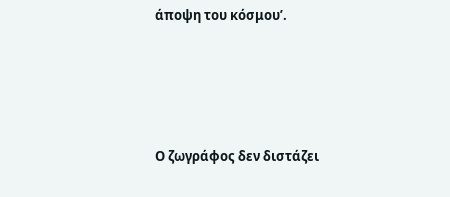άποψη του κόσμου’.





Ο ζωγράφος δεν διστάζει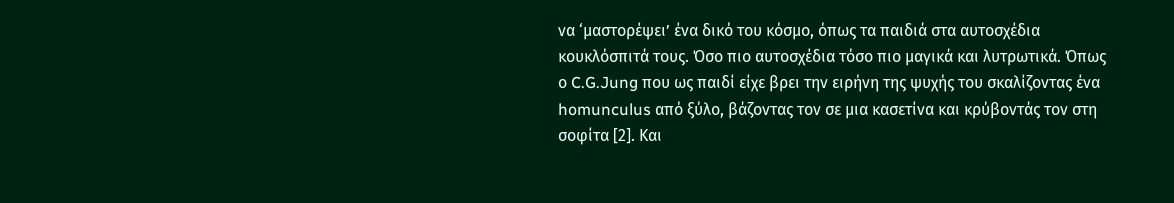να ‘μαστορέψει’ ένα δικό του κόσμο, όπως τα παιδιά στα αυτοσχέδια κουκλόσπιτά τους. Όσο πιο αυτοσχέδια τόσο πιο μαγικά και λυτρωτικά. Όπως ο C.G.Jung που ως παιδί είχε βρει την ειρήνη της ψυχής του σκαλίζοντας ένα homunculus από ξύλο, βάζοντας τον σε μια κασετίνα και κρύβοντάς τον στη σοφίτα [2]. Και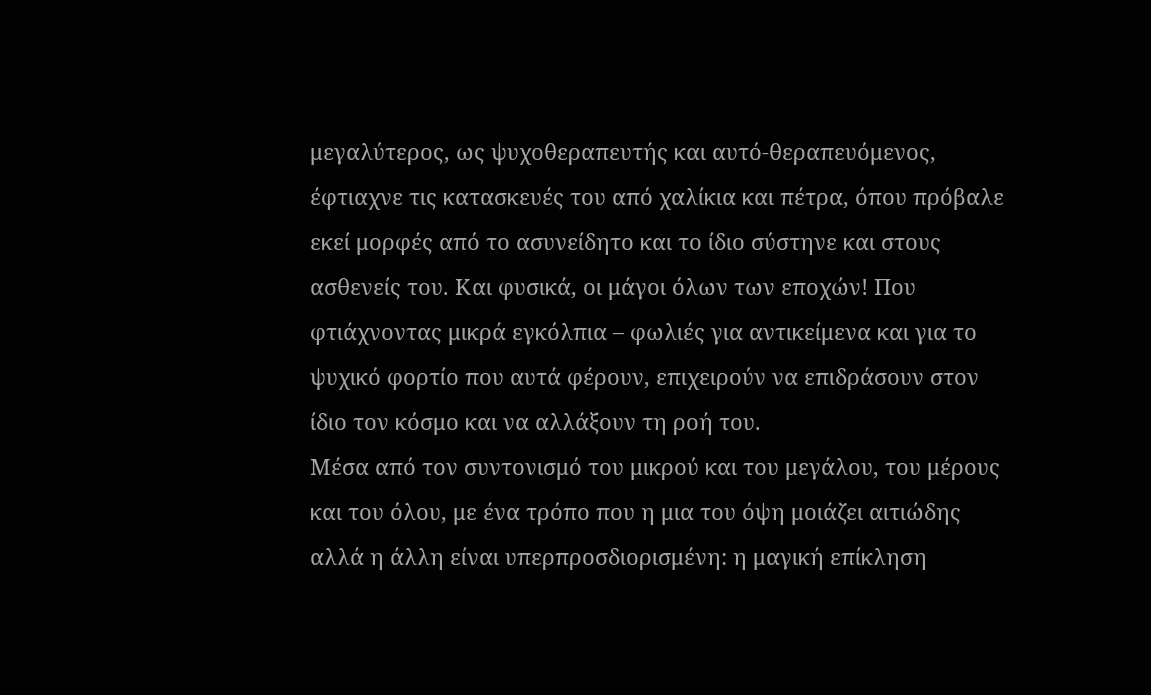μεγαλύτερος, ως ψυχοθεραπευτής και αυτό-θεραπευόμενος, έφτιαχνε τις κατασκευές του από χαλίκια και πέτρα, όπου πρόβαλε εκεί μορφές από το ασυνείδητο και το ίδιο σύστηνε και στους ασθενείς του. Και φυσικά, οι μάγοι όλων των εποχών! Που φτιάχνοντας μικρά εγκόλπια – φωλιές για αντικείμενα και για το ψυχικό φορτίο που αυτά φέρουν, επιχειρούν να επιδράσουν στον ίδιο τον κόσμο και να αλλάξουν τη ροή του.
Μέσα από τον συντονισμό του μικρού και του μεγάλου, του μέρους και του όλου, με ένα τρόπο που η μια του όψη μοιάζει αιτιώδης αλλά η άλλη είναι υπερπροσδιορισμένη: η μαγική επίκληση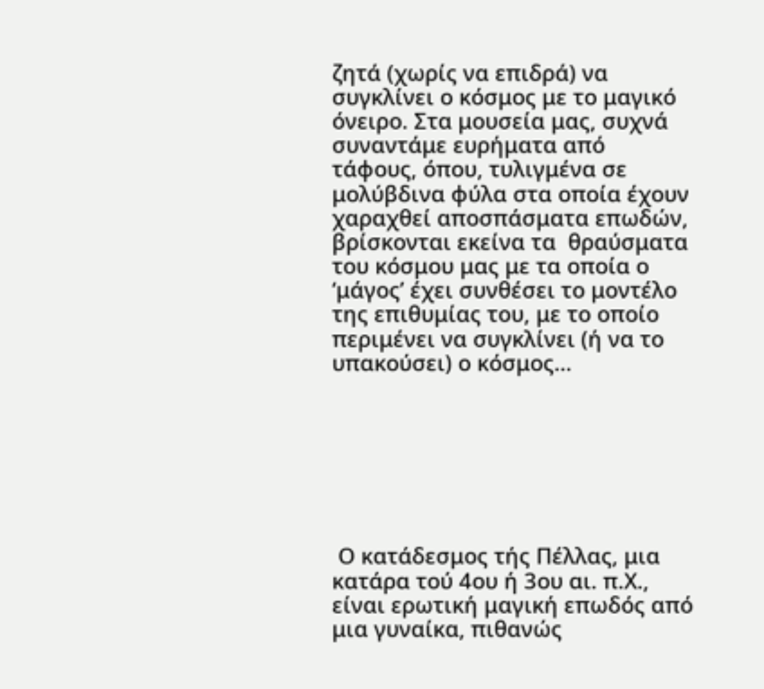ζητά (χωρίς να επιδρά) να συγκλίνει ο κόσμος με το μαγικό όνειρο. Στα μουσεία μας, συχνά συναντάμε ευρήματα από τάφους, όπου, τυλιγμένα σε μολύβδινα φύλα στα οποία έχουν χαραχθεί αποσπάσματα επωδών, βρίσκονται εκείνα τα  θραύσματα του κόσμου μας με τα οποία ο ‘μάγος’ έχει συνθέσει το μοντέλο της επιθυμίας του, με το οποίο περιμένει να συγκλίνει (ή να το υπακούσει) ο κόσμος…







 Ο κατάδεσμος τής Πέλλας, μια κατάρα τού 4ου ή 3ου αι. π.Χ., είναι ερωτική μαγική επωδός από μια γυναίκα, πιθανώς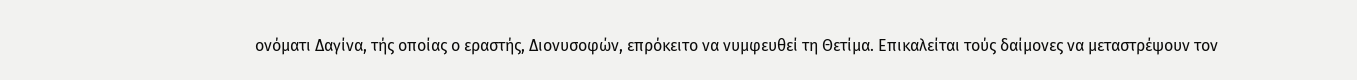ονόματι Δαγίνα, τής οποίας ο εραστής, Διονυσοφών, επρόκειτο να νυμφευθεί τη Θετίμα. Επικαλείται τούς δαίμονες να μεταστρέψουν τον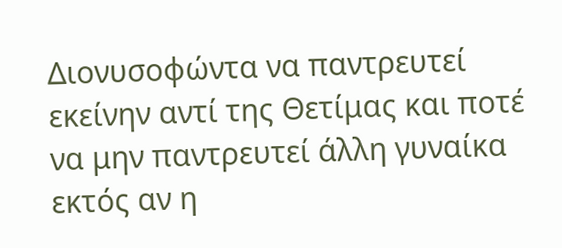Διονυσοφώντα να παντρευτεί εκείνην αντί της Θετίμας και ποτέ να μην παντρευτεί άλλη γυναίκα εκτός αν η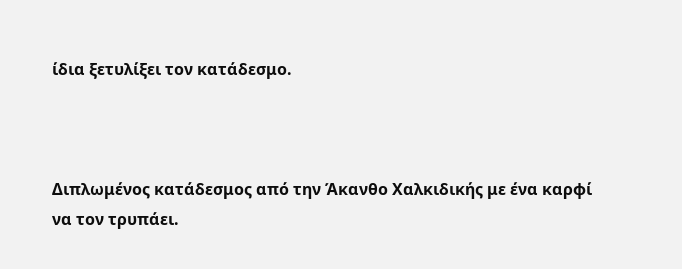ίδια ξετυλίξει τον κατάδεσμο.



Διπλωμένος κατάδεσμος από την Άκανθο Χαλκιδικής με ένα καρφί να τον τρυπάει.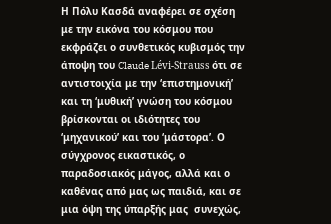Η Πόλυ Κασδά αναφέρει σε σχέση με την εικόνα του κόσμου που εκφράζει ο συνθετικός κυβισμός την άποψη του Claude Lévi-Strauss ότι σε αντιστοιχία με την ‘επιστημονική’ και τη ‘μυθική’ γνώση του κόσμου βρίσκονται οι ιδιότητες του ‘μηχανικού’ και του ‘μάστορα’. Ο σύγχρονος εικαστικός, ο παραδοσιακός μάγος, αλλά και ο καθένας από μας ως παιδιά, και σε μια όψη της ύπαρξής μας  συνεχώς,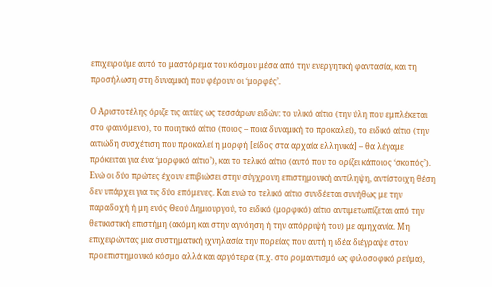επιχειρούμε αυτό το μαστόρεμα του κόσμου μέσα από την ενεργητική φαντασία, και τη προσήλωση στη δυναμική που φέρουν οι ‘μορφές’.

Ο Αριστοτέλης όριζε τις αιτίες ως τεσσάρων ειδών: το υλικό αίτιο (την ύλη που εμπλέκεται στο φαινόμενο), το ποιητικό αίτιο (ποιος – ποια δυναμική το προκαλεί), το ειδικό αίτιο (την αιτιώδη συσχέτιση που προκαλεί η μορφή [είδος στα αρχαία ελληνικά] – θα λέγαμε πρόκειται για ένα ‘μορφικό αίτιο’), και το τελικό αίτιο (αυτό που το ορίζει κάποιος ‘σκοπός’). Ενώ οι δύο πρώτες έχουν επιβιώσει στην σύγχρονη επιστημονική αντίληψη, αντίστοιχη θέση δεν υπάρχει για τις δύο επόμενες. Και ενώ το τελικό αίτιο συνδέεται συνήθως με την παραδοχή ή μη ενός Θεού Δημιουργού, το ειδικό (μορφικό) αίτιο αντιμετωπίζεται από την θετικιστική επιστήμη (ακόμη και στην αγνόηση ή την απόρριψή του) με αμηχανία. Μη επιχειρώντας μια συστηματική ιχνηλασία την πορείας που αυτή η ιδέα διέγραψε στον προεπιστημονικό κόσμο αλλά και αργότερα (π.χ. στο ρομαντισμό ως φιλοσοφικό ρεύμα),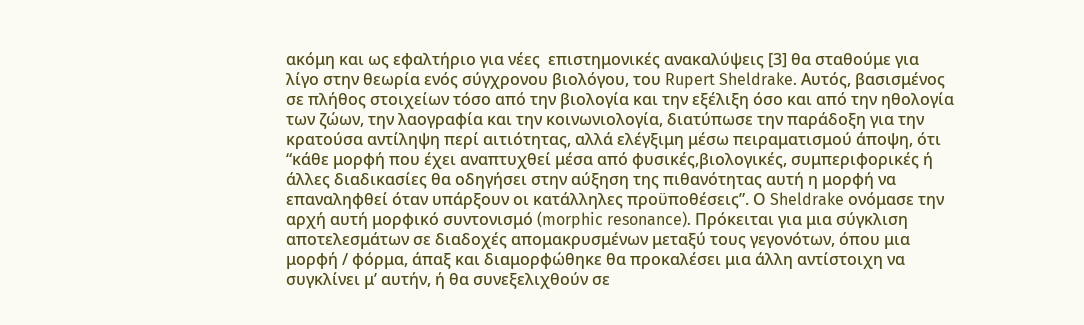ακόμη και ως εφαλτήριο για νέες  επιστημονικές ανακαλύψεις [3] θα σταθούμε για λίγο στην θεωρία ενός σύγχρονου βιολόγου, του Rupert Sheldrake. Αυτός, βασισμένος σε πλήθος στοιχείων τόσο από την βιολογία και την εξέλιξη όσο και από την ηθολογία των ζώων, την λαογραφία και την κοινωνιολογία, διατύπωσε την παράδοξη για την κρατούσα αντίληψη περί αιτιότητας, αλλά ελέγξιμη μέσω πειραματισμού άποψη, ότι “κάθε μορφή που έχει αναπτυχθεί μέσα από φυσικές,βιολογικές, συμπεριφορικές ή άλλες διαδικασίες θα οδηγήσει στην αύξηση της πιθανότητας αυτή η μορφή να επαναληφθεί όταν υπάρξουν οι κατάλληλες προϋποθέσεις”. Ο Sheldrake ονόμασε την αρχή αυτή μορφικό συντονισμό (morphic resonance). Πρόκειται για μια σύγκλιση αποτελεσμάτων σε διαδοχές απομακρυσμένων μεταξύ τους γεγονότων, όπου μια μορφή / φόρμα, άπαξ και διαμορφώθηκε θα προκαλέσει μια άλλη αντίστοιχη να συγκλίνει μ’ αυτήν, ή θα συνεξελιχθούν σε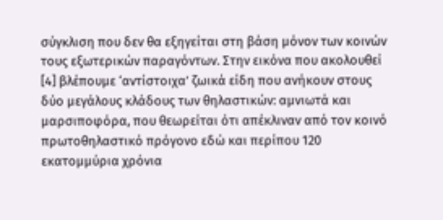σύγκλιση που δεν θα εξηγείται στη βάση μόνον των κοινών τους εξωτερικών παραγόντων. Στην εικόνα που ακολουθεί [4] βλέπουμε ‘αντίστοιχα’ ζωικά είδη που ανήκουν στους δύο μεγάλους κλάδους των θηλαστικών: αμνιωτά και μαρσιποφόρα, που θεωρείται ότι απέκλιναν από τον κοινό πρωτοθηλαστικό πρόγονο εδώ και περίπου 120 εκατομμύρια χρόνια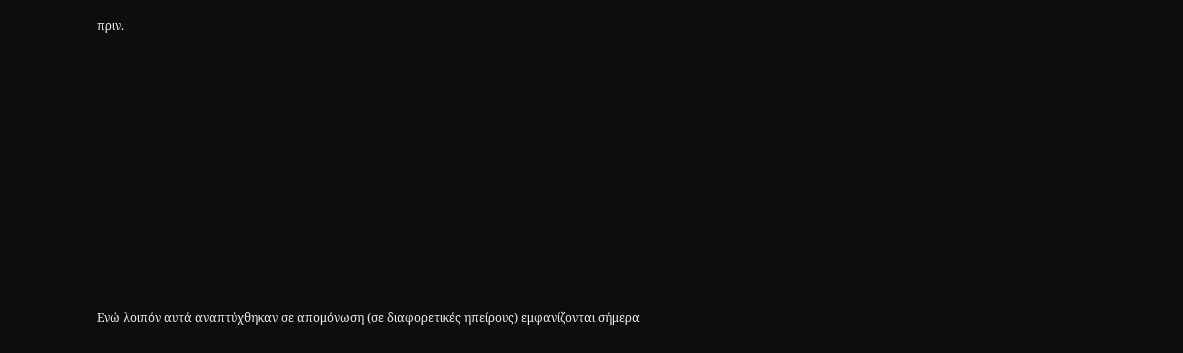πριν.











Ενώ λοιπόν αυτά αναπτύχθηκαν σε απομόνωση (σε διαφορετικές ηπείρους) εμφανίζονται σήμερα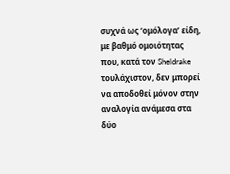συχνά ως ‘ομόλογα’ είδη, με βαθμό ομοιότητας που, κατά τον Sheldrake τουλάχιστον, δεν μπορεί να αποδοθεί μόνον στην αναλογία ανάμεσα στα δύο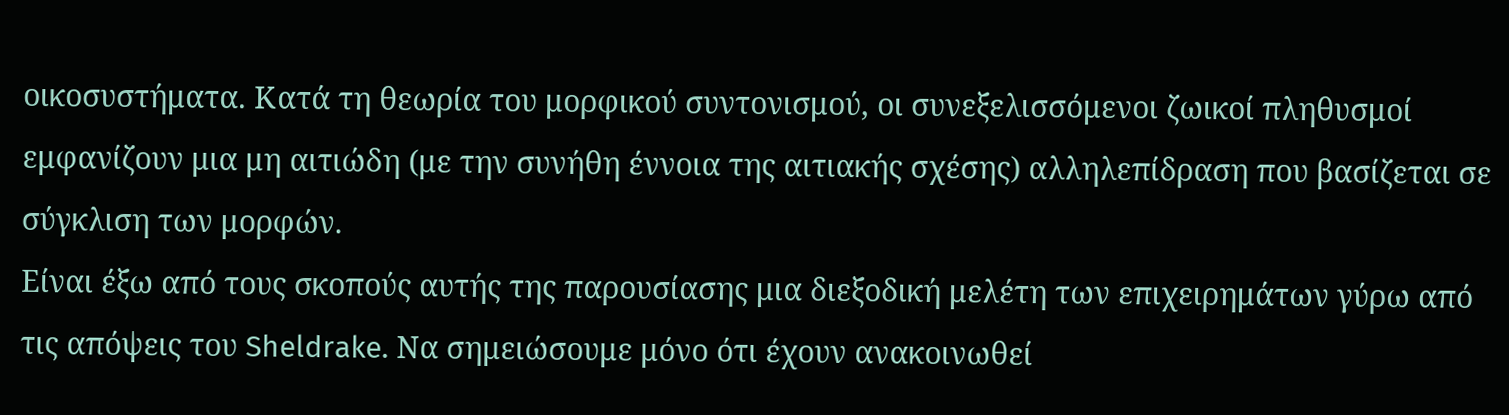οικοσυστήματα. Κατά τη θεωρία του μορφικού συντονισμού, οι συνεξελισσόμενοι ζωικοί πληθυσμοί εμφανίζουν μια μη αιτιώδη (με την συνήθη έννοια της αιτιακής σχέσης) αλληλεπίδραση που βασίζεται σε σύγκλιση των μορφών.
Είναι έξω από τους σκοπούς αυτής της παρουσίασης μια διεξοδική μελέτη των επιχειρημάτων γύρω από τις απόψεις του Sheldrake. Να σημειώσουμε μόνο ότι έχουν ανακοινωθεί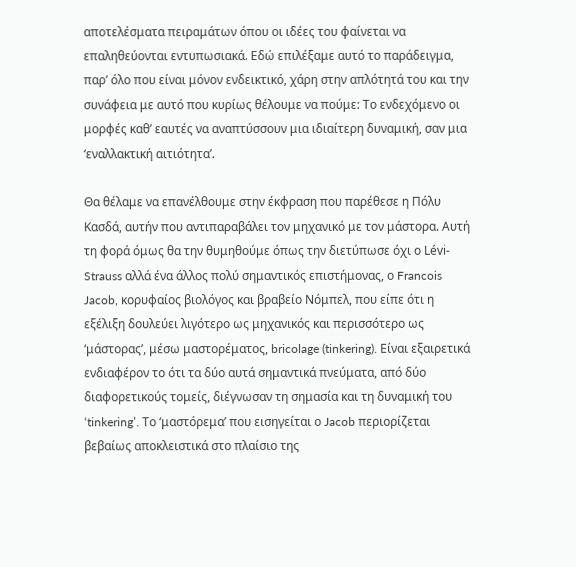αποτελέσματα πειραμάτων όπου οι ιδέες του φαίνεται να επαληθεύονται εντυπωσιακά. Εδώ επιλέξαμε αυτό το παράδειγμα, παρ’ όλο που είναι μόνον ενδεικτικό, χάρη στην απλότητά του και την συνάφεια με αυτό που κυρίως θέλουμε να πούμε: Το ενδεχόμενο οι μορφές καθ’ εαυτές να αναπτύσσουν μια ιδιαίτερη δυναμική, σαν μια ‘εναλλακτική αιτιότητα’.

Θα θέλαμε να επανέλθουμε στην έκφραση που παρέθεσε η Πόλυ Κασδά, αυτήν που αντιπαραβάλει τον μηχανικό με τον μάστορα. Αυτή τη φορά όμως θα την θυμηθούμε όπως την διετύπωσε όχι ο Lévi-Strauss αλλά ένα άλλος πολύ σημαντικός επιστήμονας, ο Francois Jacob, κορυφαίος βιολόγος και βραβείο Νόμπελ, που είπε ότι η εξέλιξη δουλεύει λιγότερο ως μηχανικός και περισσότερο ως ‘μάστορας’, μέσω μαστορέματος, bricolage (tinkering). Είναι εξαιρετικά ενδιαφέρον το ότι τα δύο αυτά σημαντικά πνεύματα, από δύο διαφορετικούς τομείς, διέγνωσαν τη σημασία και τη δυναμική του ‘tinkering’. Το ‘μαστόρεμα’ που εισηγείται ο Jacob περιορίζεται βεβαίως αποκλειστικά στο πλαίσιο της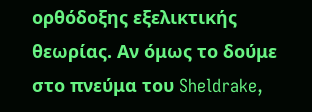ορθόδοξης εξελικτικής θεωρίας. Αν όμως το δούμε στο πνεύμα του Sheldrake,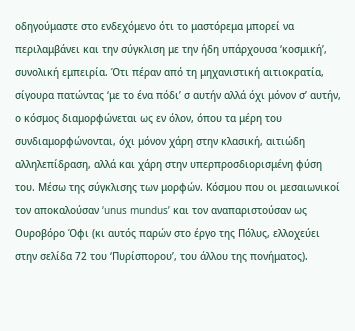οδηγούμαστε στο ενδεχόμενο ότι το μαστόρεμα μπορεί να περιλαμβάνει και την σύγκλιση με την ήδη υπάρχουσα ‘κοσμική’, συνολική εμπειρία. Ότι πέραν από τη μηχανιστική αιτιοκρατία, σίγουρα πατώντας ‘με το ένα πόδι’ σ αυτήν αλλά όχι μόνον σ’ αυτήν, ο κόσμος διαμορφώνεται ως εν όλον, όπου τα μέρη του συνδιαμορφώνονται, όχι μόνον χάρη στην κλασική, αιτιώδη αλληλεπίδραση, αλλά και χάρη στην υπερπροσδιορισμένη φύση του. Μέσω της σύγκλισης των μορφών. Κόσμου που οι μεσαιωνικοί τον αποκαλούσαν ‘unus mundus’ και τον αναπαριστούσαν ως Ουροβόρο Όφι (κι αυτός παρών στο έργο της Πόλυς, ελλοχεύει στην σελίδα 72 του ‘Πυρίσπορου’, του άλλου της πονήματος).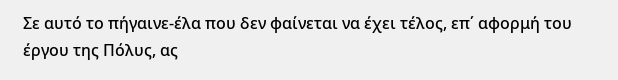Σε αυτό το πήγαινε-έλα που δεν φαίνεται να έχει τέλος, επ΄ αφορμή του έργου της Πόλυς, ας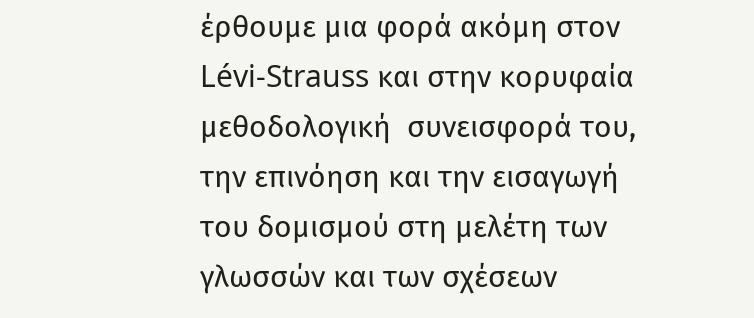έρθουμε μια φορά ακόμη στον Lévi-Strauss και στην κορυφαία μεθοδολογική  συνεισφορά του, την επινόηση και την εισαγωγή του δομισμού στη μελέτη των γλωσσών και των σχέσεων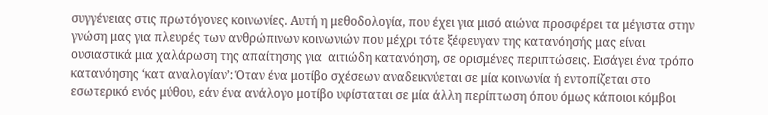συγγένειας στις πρωτόγονες κοινωνίες. Αυτή η μεθοδολογία, που έχει για μισό αιώνα προσφέρει τα μέγιστα στην γνώση μας για πλευρές των ανθρώπινων κοινωνιών που μέχρι τότε ξέφευγαν της κατανόησής μας είναι ουσιαστικά μια χαλάρωση της απαίτησης για  αιτιώδη κατανόηση, σε ορισμένες περιπτώσεις. Εισάγει ένα τρόπο κατανόησης ‘κατ αναλογίαν’: Όταν ένα μοτίβο σχέσεων αναδεικνύεται σε μία κοινωνία ή εντοπίζεται στο εσωτερικό ενός μύθου, εάν ένα ανάλογο μοτίβο υφίσταται σε μία άλλη περίπτωση όπου όμως κάποιοι κόμβοι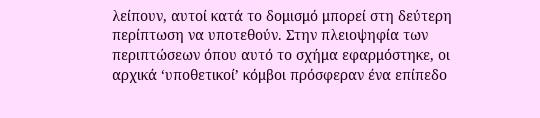λείπουν, αυτοί κατά το δομισμό μπορεί στη δεύτερη περίπτωση να υποτεθούν. Στην πλειοψηφία των περιπτώσεων όπου αυτό το σχήμα εφαρμόστηκε, οι αρχικά ‘υποθετικοί’ κόμβοι πρόσφεραν ένα επίπεδο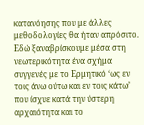κατανόησης που με άλλες μεθοδολογίες θα ήταν απρόσιτο. Εδώ ξαναβρίσκουμε μέσα στη νεωτερικότητα ένα σχήμα συγγενές με το Ερμητικό ‘ως εν τοις άνω ούτω και εν τοις κάτω’ που ίσχυε κατά την ύστερη αρχαιότητα και το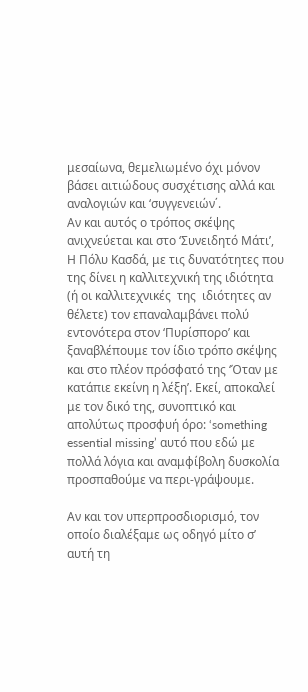μεσαίωνα, θεμελιωμένο όχι μόνον βάσει αιτιώδους συσχέτισης αλλά και αναλογιών και ‘συγγενειών΄.
Αν και αυτός ο τρόπος σκέψης ανιχνεύεται και στο ‘Συνειδητό Μάτι’, Η Πόλυ Κασδά, με τις δυνατότητες που της δίνει η καλλιτεχνική της ιδιότητα (ή οι καλλιτεχνικές  της  ιδιότητες αν θέλετε) τον επαναλαμβάνει πολύ εντονότερα στον ‘Πυρίσπορο’ και ξαναβλέπουμε τον ίδιο τρόπο σκέψης και στο πλέον πρόσφατό της ‘Όταν με κατάπιε εκείνη η λέξη’. Εκεί, αποκαλεί με τον δικό της, συνοπτικό και απολύτως προσφυή όρο: ‘something essential missing’ αυτό που εδώ με πολλά λόγια και αναμφίβολη δυσκολία προσπαθούμε να περι-γράψουμε.

Αν και τον υπερπροσδιορισμό, τον οποίο διαλέξαμε ως οδηγό μίτο σ’ αυτή τη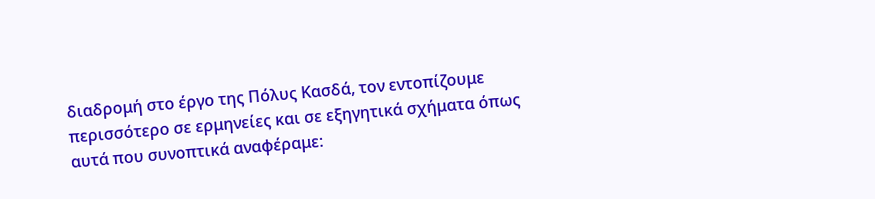διαδρομή στο έργο της Πόλυς Κασδά, τον εντοπίζουμε περισσότερο σε ερμηνείες και σε εξηγητικά σχήματα όπως αυτά που συνοπτικά αναφέραμε: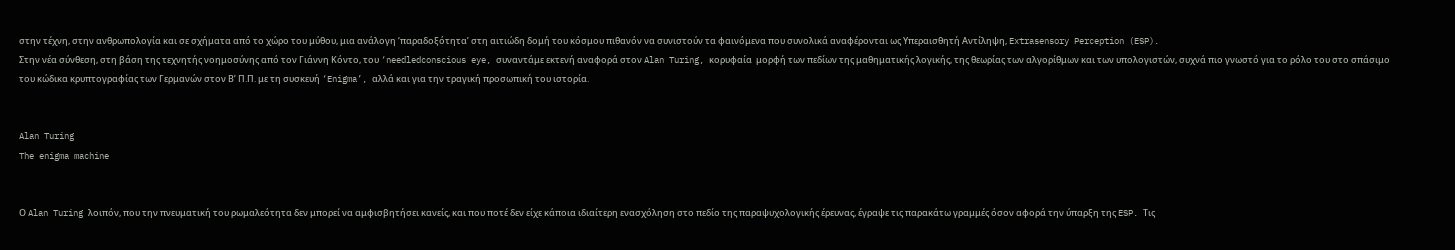στην τέχνη, στην ανθρωπολογία και σε σχήματα από το χώρο του μύθου, μια ανάλογη ‘παραδοξότητα’ στη αιτιώδη δομή του κόσμου πιθανόν να συνιστούν τα φαινόμενα που συνολικά αναφέρονται ως Υπεραισθητή Αντίληψη, Extrasensory Perception (ESP).
Στην νέα σύνθεση, στη βάση της τεχνητής νοημοσύνης από τον Γιάννη Κόντο, του ‘needledconscious eye, συναντάμε εκτενή αναφορά στον Alan Turing, κορυφαία  μορφή των πεδίων της μαθηματικής λογικής, της θεωρίας των αλγορίθμων και των υπολογιστών, συχνά πιο γνωστό για το ρόλο του στο σπάσιμο του κώδικα κρυπτογραφίας των Γερμανών στον Β’ Π.Π. με τη συσκευή ‘Enigma’, αλλά και για την τραγική προσωπική του ιστορία.


Alan Turing
The enigma machine


Ο Alan Turing λοιπόν, που την πνευματική του ρωμαλεότητα δεν μπορεί να αμφισβητήσει κανείς, και που ποτέ δεν είχε κάποια ιδιαίτερη ενασχόληση στο πεδίο της παραψυχολογικής έρευνας, έγραψε τις παρακάτω γραμμές όσον αφορά την ύπαρξη της ESP. Τις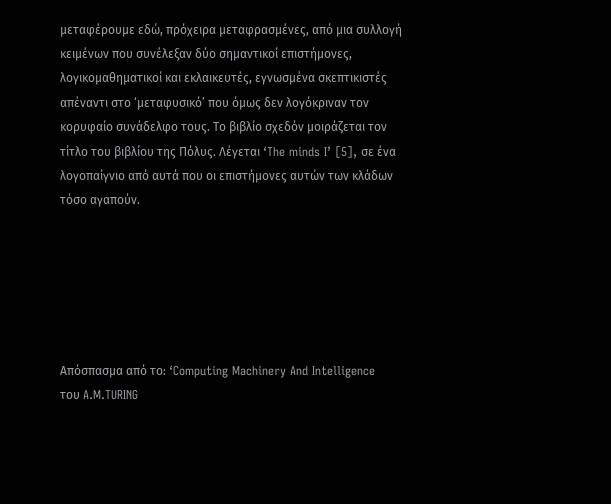μεταφέρουμε εδώ, πρόχειρα μεταφρασμένες, από μια συλλογή κειμένων που συνέλεξαν δύο σημαντικοί επιστήμονες, λογικομαθηματικοί και εκλαικευτές, εγνωσμένα σκεπτικιστές απέναντι στο ‘μεταφυσικό’ που όμως δεν λογόκριναν τον κορυφαίο συνάδελφο τους. Το βιβλίο σχεδόν μοιράζεται τον τίτλο του βιβλίου της Πόλυς. Λέγεται ‘The minds I’ [5], σε ένα λογοπαίγνιο από αυτά που οι επιστήμονες αυτών των κλάδων τόσο αγαπούν.






Απόσπασμα από το: ‘Computing Machinery And Intelligence
του A.M.TURING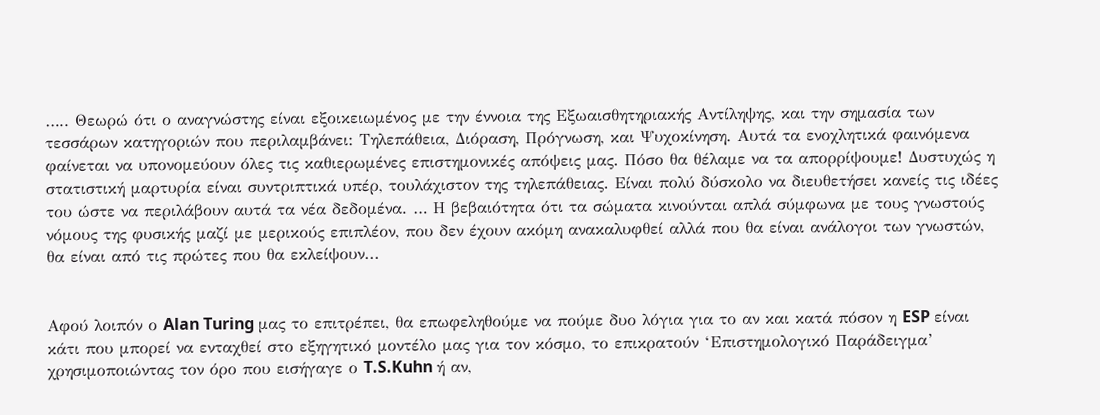….. Θεωρώ ότι ο αναγνώστης είναι εξοικειωμένος με την έννοια της Εξωαισθητηριακής Αντίληψης, και την σημασία των τεσσάρων κατηγοριών που περιλαμβάνει: Τηλεπάθεια, Διόραση, Πρόγνωση, και Ψυχοκίνηση. Αυτά τα ενοχλητικά φαινόμενα φαίνεται να υπονομεύουν όλες τις καθιερωμένες επιστημονικές απόψεις μας. Πόσο θα θέλαμε να τα απορρίψουμε! Δυστυχώς η στατιστική μαρτυρία είναι συντριπτικά υπέρ, τουλάχιστον της τηλεπάθειας. Είναι πολύ δύσκολο να διευθετήσει κανείς τις ιδέες του ώστε να περιλάβουν αυτά τα νέα δεδομένα. … Η βεβαιότητα ότι τα σώματα κινούνται απλά σύμφωνα με τους γνωστούς νόμους της φυσικής μαζί με μερικούς επιπλέον, που δεν έχουν ακόμη ανακαλυφθεί αλλά που θα είναι ανάλογοι των γνωστών, θα είναι από τις πρώτες που θα εκλείψουν...


Αφού λοιπόν ο Alan Turing μας το επιτρέπει, θα επωφεληθούμε να πούμε δυο λόγια για το αν και κατά πόσον η ESP είναι κάτι που μπορεί να ενταχθεί στο εξηγητικό μοντέλο μας για τον κόσμο, το επικρατούν ‘Επιστημολογικό Παράδειγμα’ χρησιμοποιώντας τον όρο που εισήγαγε ο T.S.Kuhn ή αν,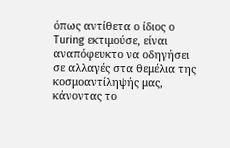όπως αντίθετα ο ίδιος ο Turing εκτιμούσε, είναι αναπόφευκτο να οδηγήσει σε αλλαγές στα θεμέλια της κοσμοαντίληψής μας, κάνοντας το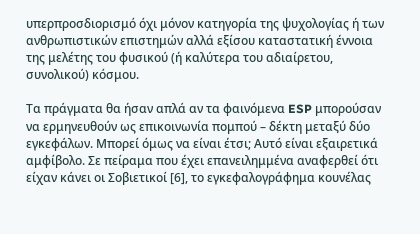υπερπροσδιορισμό όχι μόνον κατηγορία της ψυχολογίας ή των ανθρωπιστικών επιστημών αλλά εξίσου καταστατική έννοια της μελέτης του φυσικού (ή καλύτερα του αδιαίρετου, συνολικού) κόσμου.

Τα πράγματα θα ήσαν απλά αν τα φαινόμενα ESP μπορούσαν να ερμηνευθούν ως επικοινωνία πομπού – δέκτη μεταξύ δύο εγκεφάλων. Μπορεί όμως να είναι έτσι; Αυτό είναι εξαιρετικά αμφίβολο. Σε πείραμα που έχει επανειλημμένα αναφερθεί ότι είχαν κάνει οι Σοβιετικοί [6], το εγκεφαλογράφημα κουνέλας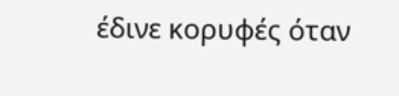έδινε κορυφές όταν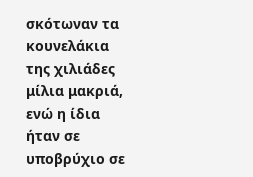σκότωναν τα κουνελάκια της χιλιάδες μίλια μακριά, ενώ η ίδια ήταν σε υποβρύχιο σε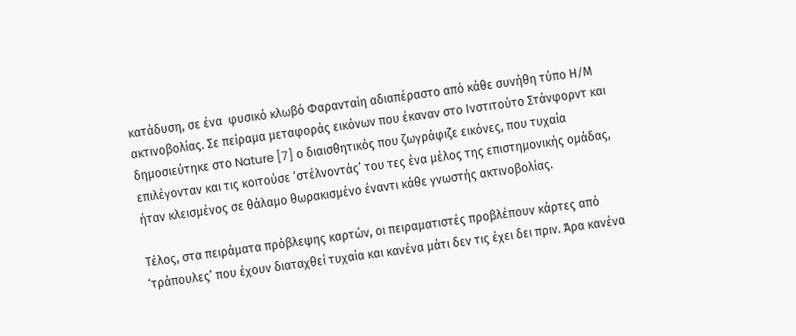κατάδυση, σε ένα  φυσικό κλωβό Φαρανταίη αδιαπέραστο από κάθε συνήθη τύπο Η/Μ ακτινοβολίας. Σε πείραμα μεταφοράς εικόνων που έκαναν στο Ινστιτούτο Στάνφορντ και δημοσιεύτηκε στο Nature [7] ο διαισθητικός που ζωγράφιζε εικόνες, που τυχαία επιλέγονταν και τις κοιτούσε ‘στέλνοντάς’ του τες ένα μέλος της επιστημονικής ομάδας, ήταν κλεισμένος σε θάλαμο θωρακισμένο έναντι κάθε γνωστής ακτινοβολίας.

Τέλος, στα πειράματα πρόβλεψης καρτών, οι πειραματιστές προβλέπουν κάρτες από ‘τράπουλες’ που έχουν διαταχθεί τυχαία και κανένα μάτι δεν τις έχει δει πριν. Άρα κανένα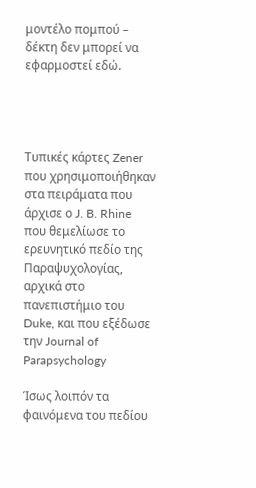μοντέλο πομπού – δέκτη δεν μπορεί να εφαρμοστεί εδώ.




Τυπικές κάρτες Zener που χρησιμοποιήθηκαν στα πειράματα που άρχισε ο J. B. Rhine που θεμελίωσε το ερευνητικό πεδίο της Παραψυχολογίας, αρχικά στο πανεπιστήμιο του Duke, και που εξέδωσε την Journal of Parapsychology

Ίσως λοιπόν τα φαινόμενα του πεδίου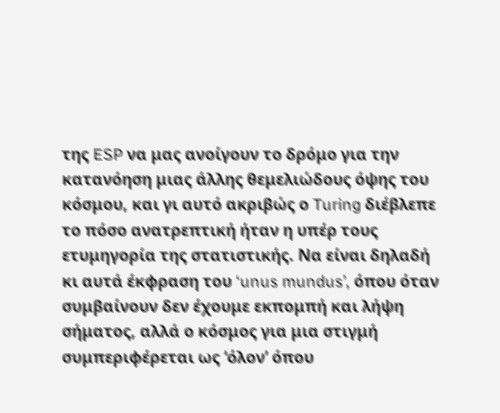της ESP να μας ανοίγουν το δρόμο για την κατανόηση μιας άλλης θεμελιώδους όψης του κόσμου, και γι αυτό ακριβώς ο Turing διέβλεπε το πόσο ανατρεπτική ήταν η υπέρ τους ετυμηγορία της στατιστικής. Να είναι δηλαδή κι αυτά έκφραση του ‘unus mundus’, όπου όταν συμβαίνουν δεν έχουμε εκπομπή και λήψη σήματος, αλλά ο κόσμος για μια στιγμή συμπεριφέρεται ως ‘όλον’ όπου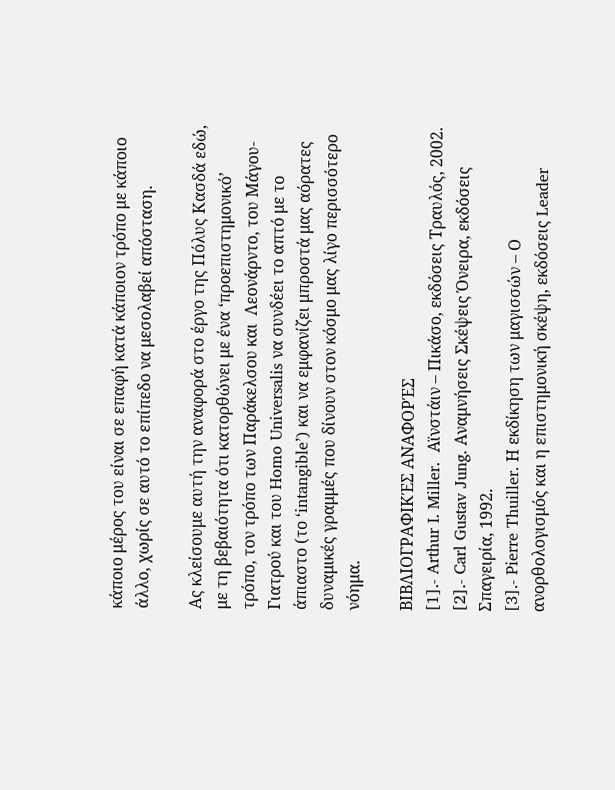κάποιο μέρος του είναι σε επαφή κατά κάποιον τρόπο με κάποιο άλλο, χωρίς σε αυτό το επίπεδο να μεσολαβεί απόσταση.

Ας κλείσουμε αυτή την αναφορά στο έργο της Πόλυς Κασδά εδώ, με τη βεβαιότητα ότι κατορθώνει με ένα ‘προεπιστημονικό’ τρόπο, τον τρόπο των Παράκελσου και  Λεονάρντο, του Μάγου-Γιατρού και του Homo Universalis να συνδέει το απτό με το άπιαστο (το ‘intangible’) και να εμφανίζει μπροστά μας αόρατες δυναμικές γραμμές που δίνουν στον κόσμο μας λίγο περισσότερο νόημα.

ΒΙΒΛΙΟΓΡΑΦΙΚΈΣ ΑΝΑΦΟΡΈΣ
[1].- Arthur I. Miller.  Αϊνστάιν – Πικάσο, εκδόσεις Τραυλός, 2002.
[2].- Carl Gustav Jung. Αναμνήσεις Σκέψεις Όνειρα, εκδόσεις Σπαγειρία, 1992.
[3].- Pierre Thuiller. Η εκδίκηση των μαγισσών – Ο ανορθολογισμός και η επιστημονική σκέψη, εκδόσεις Leader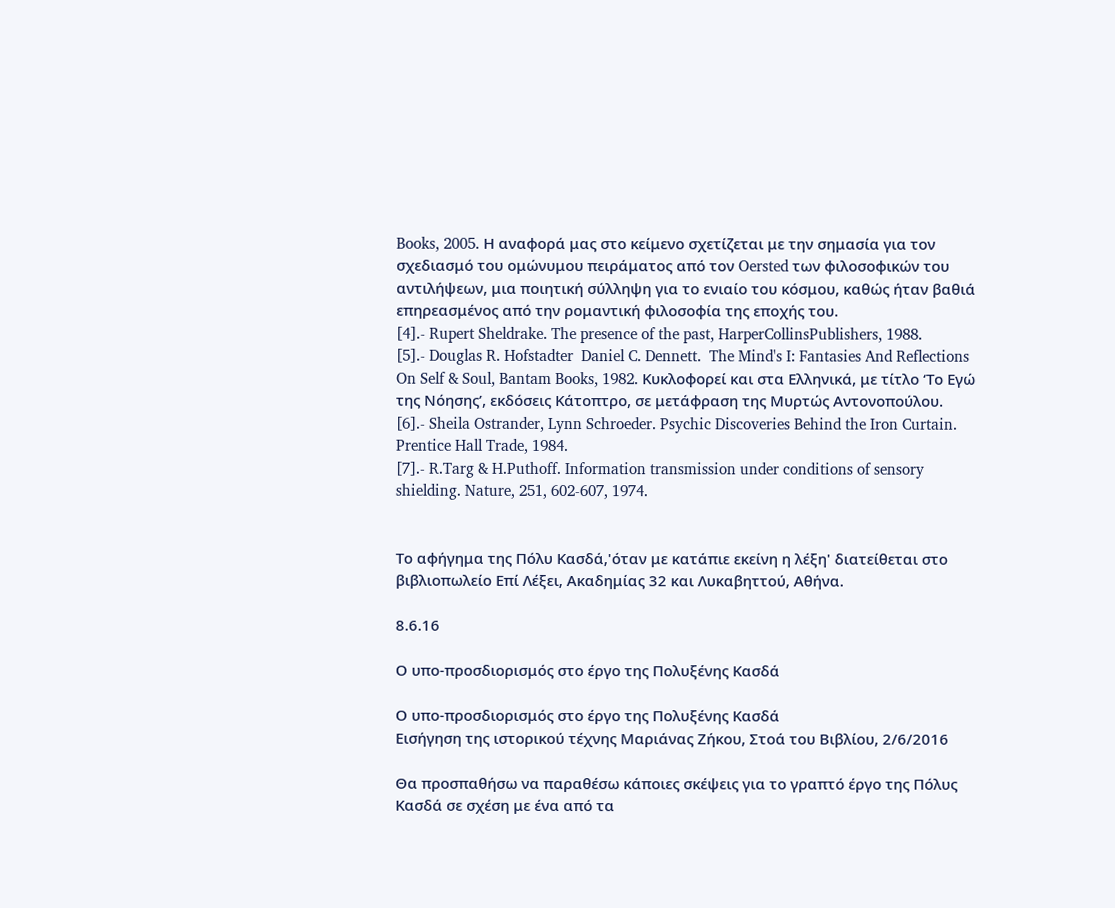Books, 2005. Η αναφορά μας στο κείμενο σχετίζεται με την σημασία για τον σχεδιασμό του ομώνυμου πειράματος από τον Oersted των φιλοσοφικών του αντιλήψεων, μια ποιητική σύλληψη για το ενιαίο του κόσμου, καθώς ήταν βαθιά επηρεασμένος από την ρομαντική φιλοσοφία της εποχής του.
[4].- Rupert Sheldrake. The presence of the past, HarperCollinsPublishers, 1988.
[5].- Douglas R. Hofstadter  Daniel C. Dennett.  The Mind's I: Fantasies And Reflections On Self & Soul, Bantam Books, 1982. Κυκλοφορεί και στα Ελληνικά, με τίτλο ‘Το Εγώ της Νόησης’, εκδόσεις Κάτοπτρο, σε μετάφραση της Μυρτώς Αντονοπούλου.
[6].- Sheila Ostrander, Lynn Schroeder. Psychic Discoveries Behind the Iron Curtain. Prentice Hall Trade, 1984.
[7].- R.Targ & H.Puthoff. Information transmission under conditions of sensory shielding. Nature, 251, 602-607, 1974.


Το αφήγημα της Πόλυ Κασδά,'όταν με κατάπιε εκείνη η λέξη' διατείθεται στο βιβλιοπωλείο Επί Λέξει, Ακαδημίας 32 και Λυκαβηττού, Αθήνα.

8.6.16

Ο υπο-προσδιορισμός στο έργο της Πολυξένης Κασδά

Ο υπο-προσδιορισμός στο έργο της Πολυξένης Κασδά
Εισήγηση της ιστορικού τέχνης Μαριάνας Ζήκου, Στοά του Βιβλίου, 2/6/2016

Θα προσπαθήσω να παραθέσω κάποιες σκέψεις για το γραπτό έργο της Πόλυς Κασδά σε σχέση με ένα από τα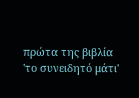πρώτα της βιβλία 'το συνειδητό μάτι'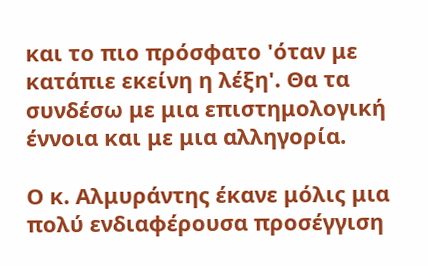και το πιο πρόσφατο 'όταν με κατάπιε εκείνη η λέξη'. Θα τα συνδέσω με μια επιστημολογική έννοια και με μια αλληγορία.

Ο κ. Αλμυράντης έκανε μόλις μια πολύ ενδιαφέρουσα προσέγγιση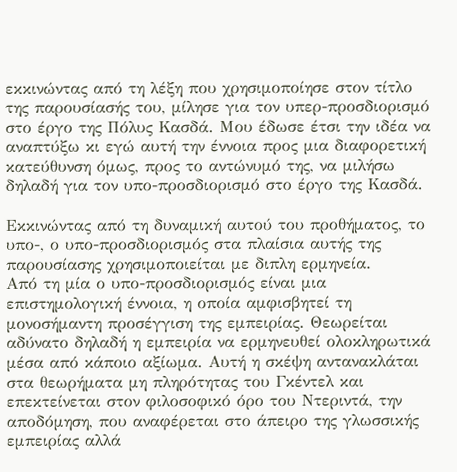εκκινώντας από τη λέξη που χρησιμοποίησε στον τίτλο της παρουσίασής του, μίλησε για τον υπερ-προσδιορισμό στο έργο της Πόλυς Κασδά. Mου έδωσε έτσι την ιδέα να αναπτύξω κι εγώ αυτή την έννοια προς μια διαφορετική κατεύθυνση όμως, προς το αντώνυμό της, να μιλήσω δηλαδή για τον υπο-προσδιορισμό στο έργο της Κασδά.

Εκκινώντας από τη δυναμική αυτού του προθήματος, το υπο-, ο υπο-προσδιορισμός στα πλαίσια αυτής της παρουσίασης χρησιμοποιείται με διπλη ερμηνεία.
Από τη μία ο υπο-προσδιορισμός είναι μια επιστημολογική έννοια, η οποία αμφισβητεί τη μονοσήμαντη προσέγγιση της εμπειρίας. Θεωρείται αδύνατο δηλαδή η εμπειρία να ερμηνευθεί ολοκληρωτικά μέσα από κάποιο αξίωμα. Αυτή η σκέψη αντανακλάται στα θεωρήματα μη πληρότητας του Γκέντελ και επεκτείνεται στον φιλοσοφικό όρο του Ντεριντά, την αποδόμηση, που αναφέρεται στο άπειρο της γλωσσικής εμπειρίας αλλά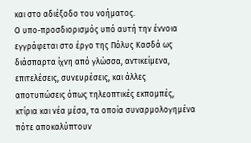και στο αδιέξοδο του νοήματος.
Ο υπο-προσδιορισμός υπό αυτή την έννοια εγγράφεται στο έργο της Πόλυς Κασδά ως διάσπαρτα ίχνη από γλώσσα, αντικείμενα, επιτελέσεις, συνευρέσεις, και άλλες αποτυπώσεις όπως τηλεοπτικές εκπομπές, κτίρια και νέα μέσα, τα οποία συναρμολογημένα πότε αποκαλύπτουν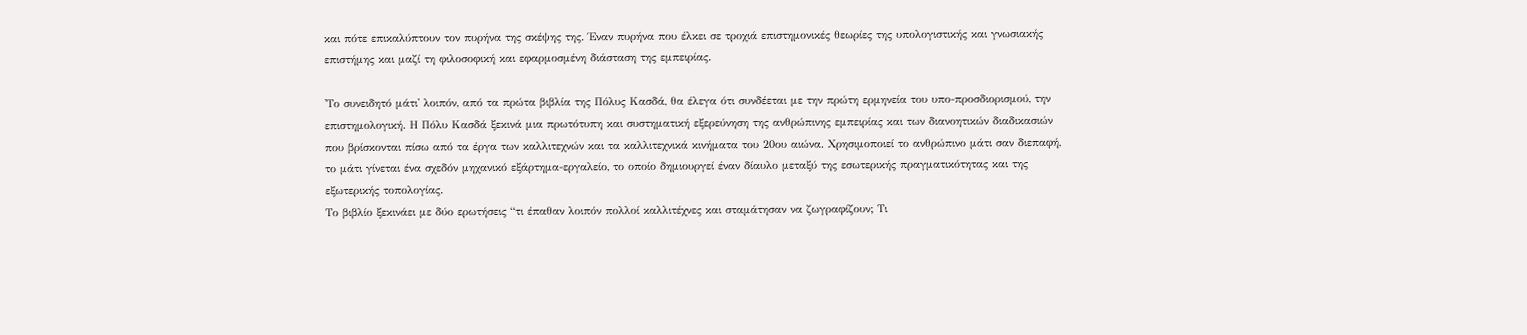και πότε επικαλύπτουν τον πυρήνα της σκέψης της. Έναν πυρήνα που έλκει σε τροχιά επιστημονικές θεωρίες της υπολογιστικής και γνωσιακής επιστήμης και μαζί τη φιλοσοφική και εφαρμοσμένη διάσταση της εμπειρίας.

'Το συνειδητό μάτι' λοιπόν, από τα πρώτα βιβλία της Πόλυς Κασδά, θα έλεγα ότι συνδέεται με την πρώτη ερμηνεία του υπο-προσδιορισμού, την επιστημολογική. Η Πόλυ Κασδά ξεκινά μια πρωτότυπη και συστηματική εξερεύνηση της ανθρώπινης εμπειρίας και των διανοητικών διαδικασιών που βρίσκονται πίσω από τα έργα των καλλιτεχνών και τα καλλιτεχνικά κινήματα του 20ου αιώνα. Χρησιμοποιεί το ανθρώπινο μάτι σαν διεπαφή, το μάτι γίνεται ένα σχεδόν μηχανικό εξάρτημα-εργαλείο, το οποίο δημιουργεί έναν δίαυλο μεταξύ της εσωτερικής πραγματικότητας και της εξωτερικής τοπολογίας.
Το βιβλίο ξεκινάει με δύο ερωτήσεις “τι έπαθαν λοιπόν πολλοί καλλιτέχνες και σταμάτησαν να ζωγραφίζουν; Τι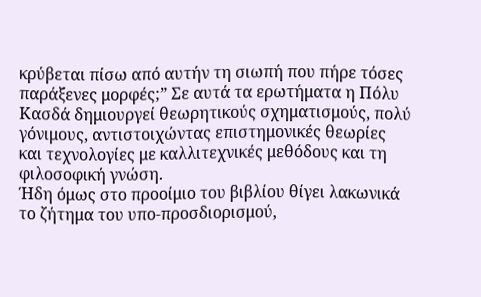κρύβεται πίσω από αυτήν τη σιωπή που πήρε τόσες παράξενες μορφές;” Σε αυτά τα ερωτήματα η Πόλυ Κασδά δημιουργεί θεωρητικούς σχηματισμούς, πολύ γόνιμους, αντιστοιχώντας επιστημονικές θεωρίες και τεχνολογίες με καλλιτεχνικές μεθόδους και τη φιλοσοφική γνώση.
Ήδη όμως στο προοίμιο του βιβλίου θίγει λακωνικά το ζήτημα του υπο-προσδιορισμού,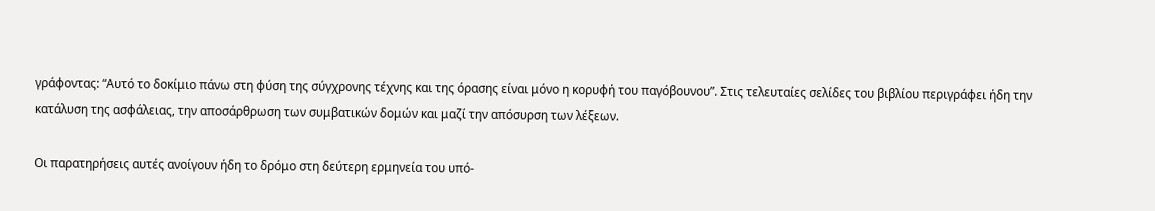γράφοντας: “Αυτό το δοκίμιο πάνω στη φύση της σύγχρονης τέχνης και της όρασης είναι μόνο η κορυφή του παγόβουνου”. Στις τελευταίες σελίδες του βιβλίου περιγράφει ήδη την κατάλυση της ασφάλειας, την αποσάρθρωση των συμβατικών δομών και μαζί την απόσυρση των λέξεων.

Οι παρατηρήσεις αυτές ανοίγουν ήδη το δρόμο στη δεύτερη ερμηνεία του υπό-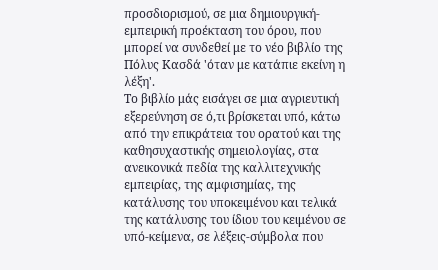προσδιορισμού, σε μια δημιουργική-εμπειρική προέκταση του όρου, που μπορεί να συνδεθεί με το νέο βιβλίο της Πόλυς Κασδά 'όταν με κατάπιε εκείνη η λέξη'.
Το βιβλίο μάς εισάγει σε μια αγριευτική εξερεύνηση σε ό,τι βρίσκεται υπό, κάτω από την επικράτεια του ορατού και της καθησυχαστικής σημειολογίας, στα ανεικονικά πεδία της καλλιτεχνικής εμπειρίας, της αμφισημίας, της κατάλυσης του υποκειμένου και τελικά της κατάλυσης του ίδιου του κειμένου σε υπό-κείμενα, σε λέξεις-σύμβολα που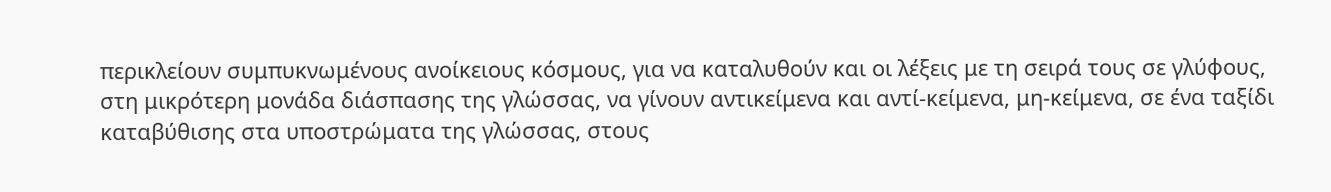περικλείουν συμπυκνωμένους ανοίκειους κόσμους, για να καταλυθούν και οι λέξεις με τη σειρά τους σε γλύφους, στη μικρότερη μονάδα διάσπασης της γλώσσας, να γίνουν αντικείμενα και αντί-κείμενα, μη-κείμενα, σε ένα ταξίδι καταβύθισης στα υποστρώματα της γλώσσας, στους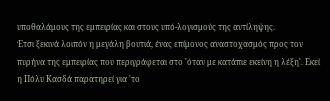υποθαλάμους της εμπειρίας και στους υπό-λογισμούς της αντίληψης.
Έτσι ξεκινά λοιπόν η μεγάλη βουτιά, ένας επίμονος αναστοχασμός προς τον πυρήνα της εμπειρίας που περιγράφεται στο 'όταν με κατάπιε εκείνη η λέξη'. Εκεί η Πόλυ Κασδά παρατηρεί για 'το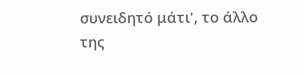συνειδητό μάτι', το άλλο της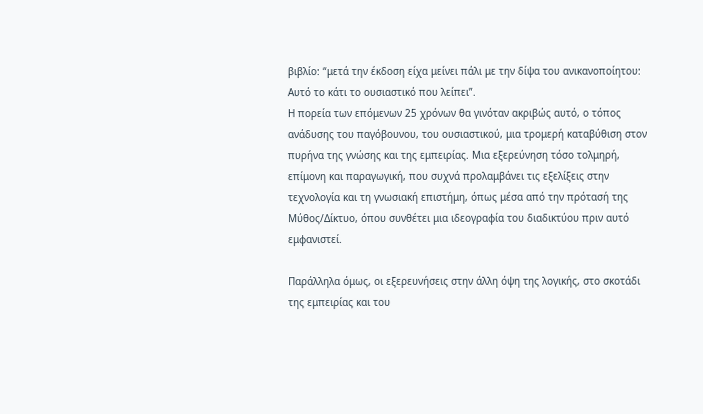βιβλίο: “μετά την έκδοση είχα μείνει πάλι με την δίψα του ανικανοποίητου: Αυτό το κάτι το ουσιαστικό που λείπει”.
Η πορεία των επόμενων 25 χρόνων θα γινόταν ακριβώς αυτό, ο τόπος ανάδυσης του παγόβουνου, του ουσιαστικού, μια τρομερή καταβύθιση στον πυρήνα της γνώσης και της εμπειρίας. Μια εξερεύνηση τόσο τολμηρή, επίμονη και παραγωγική, που συχνά προλαμβάνει τις εξελίξεις στην τεχνολογία και τη γνωσιακή επιστήμη, όπως μέσα από την πρότασή της Μύθος/Δίκτυο, όπου συνθέτει μια ιδεογραφία του διαδικτύου πριν αυτό εμφανιστεί.

Παράλληλα όμως, οι εξερευνήσεις στην άλλη όψη της λογικής, στο σκοτάδι της εμπειρίας και του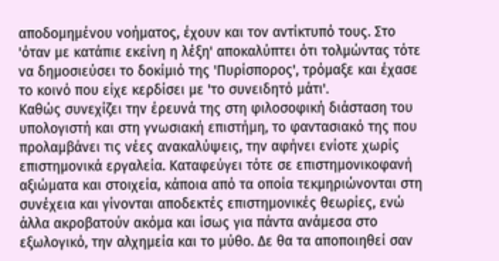αποδομημένου νοήματος, έχουν και τον αντίκτυπό τους. Στο 'όταν με κατάπιε εκείνη η λέξη' αποκαλύπτει ότι τολμώντας τότε να δημοσιεύσει το δοκίμιό της 'Πυρίσπορος', τρόμαξε και έχασε το κοινό που είχε κερδίσει με 'το συνειδητό μάτι'.
Καθώς συνεχίζει την έρευνά της στη φιλοσοφική διάσταση του υπολογιστή και στη γνωσιακή επιστήμη, το φαντασιακό της που προλαμβάνει τις νέες ανακαλύψεις, την αφήνει ενίοτε χωρίς επιστημονικά εργαλεία. Καταφεύγει τότε σε επιστημονικοφανή αξιώματα και στοιχεία, κάποια από τα οποία τεκμηριώνονται στη συνέχεια και γίνονται αποδεκτές επιστημονικές θεωρίες, ενώ άλλα ακροβατούν ακόμα και ίσως για πάντα ανάμεσα στο εξωλογικό, την αλχημεία και το μύθο. Δε θα τα αποποιηθεί σαν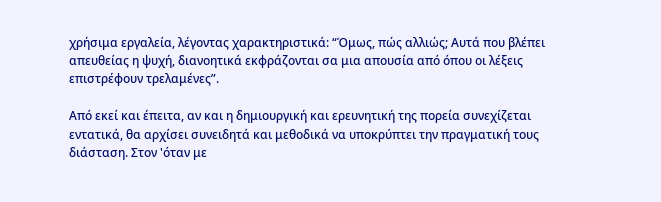χρήσιμα εργαλεία, λέγοντας χαρακτηριστικά: “Όμως, πώς αλλιώς; Αυτά που βλέπει απευθείας η ψυχή, διανοητικά εκφράζονται σα μια απουσία από όπου οι λέξεις επιστρέφουν τρελαμένες”.

Από εκεί και έπειτα, αν και η δημιουργική και ερευνητική της πορεία συνεχίζεται εντατικά, θα αρχίσει συνειδητά και μεθοδικά να υποκρύπτει την πραγματική τους διάσταση. Στον 'όταν με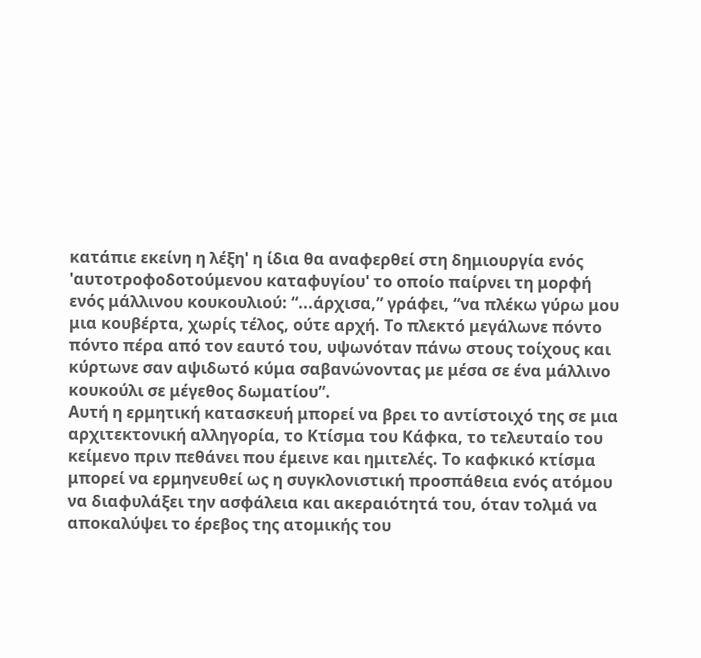κατάπιε εκείνη η λέξη' η ίδια θα αναφερθεί στη δημιουργία ενός 'αυτοτροφοδοτούμενου καταφυγίου' το οποίο παίρνει τη μορφή ενός μάλλινου κουκουλιού: “...άρχισα,” γράφει, “να πλέκω γύρω μου μια κουβέρτα, χωρίς τέλος, ούτε αρχή. Το πλεκτό μεγάλωνε πόντο πόντο πέρα από τον εαυτό του, υψωνόταν πάνω στους τοίχους και κύρτωνε σαν αψιδωτό κύμα σαβανώνοντας με μέσα σε ένα μάλλινο κουκούλι σε μέγεθος δωματίου”.
Αυτή η ερμητική κατασκευή μπορεί να βρει το αντίστοιχό της σε μια αρχιτεκτονική αλληγορία, το Κτίσμα του Κάφκα, το τελευταίο του κείμενο πριν πεθάνει που έμεινε και ημιτελές. Το καφκικό κτίσμα μπορεί να ερμηνευθεί ως η συγκλονιστική προσπάθεια ενός ατόμου να διαφυλάξει την ασφάλεια και ακεραιότητά του, όταν τολμά να αποκαλύψει το έρεβος της ατομικής του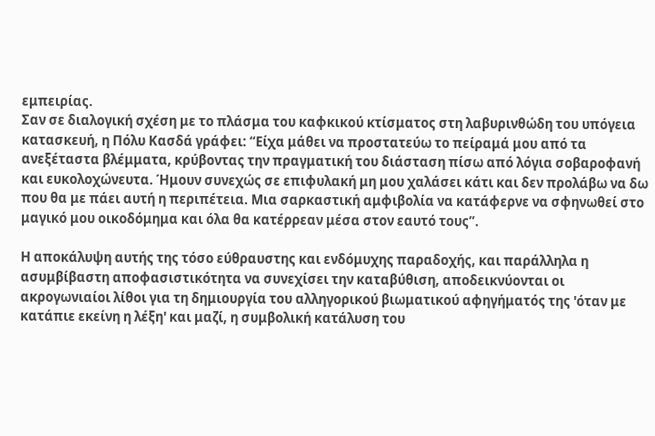εμπειρίας.
Σαν σε διαλογική σχέση με το πλάσμα του καφκικού κτίσματος στη λαβυρινθώδη του υπόγεια κατασκευή, η Πόλυ Κασδά γράφει: “Είχα μάθει να προστατεύω το πείραμά μου από τα ανεξέταστα βλέμματα, κρύβοντας την πραγματική του διάσταση πίσω από λόγια σοβαροφανή και ευκολοχώνευτα. Ήμουν συνεχώς σε επιφυλακή μη μου χαλάσει κάτι και δεν προλάβω να δω που θα με πάει αυτή η περιπέτεια. Μια σαρκαστική αμφιβολία να κατάφερνε να σφηνωθεί στο μαγικό μου οικοδόμημα και όλα θα κατέρρεαν μέσα στον εαυτό τους”.

Η αποκάλυψη αυτής της τόσο εύθραυστης και ενδόμυχης παραδοχής, και παράλληλα η ασυμβίβαστη αποφασιστικότητα να συνεχίσει την καταβύθιση, αποδεικνύονται οι ακρογωνιαίοι λίθοι για τη δημιουργία του αλληγορικού βιωματικού αφηγήματός της 'όταν με κατάπιε εκείνη η λέξη' και μαζί, η συμβολική κατάλυση του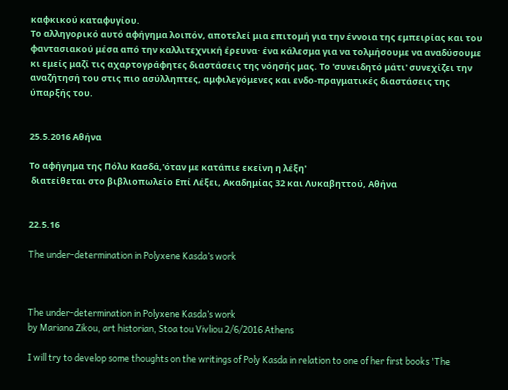καφκικού καταφυγίου.
Το αλληγορικό αυτό αφήγημα λοιπόν, αποτελεί μια επιτομή για την έννοια της εμπειρίας και του φαντασιακού μέσα από την καλλιτεχνική έρευνα· ένα κάλεσμα για να τολμήσουμε να αναδύσουμε κι εμείς μαζί τις αχαρτογράφητες διαστάσεις της νόησής μας. Το 'συνειδητό μάτι' συνεχίζει την αναζήτησή του στις πιο ασύλληπτες, αμφιλεγόμενες και ενδο-πραγματικές διαστάσεις της ύπαρξής του.


25.5.2016 Αθήνα

Το αφήγημα της Πόλυ Κασδά,'όταν με κατάπιε εκείνη η λέξη'
 διατείθεται στο βιβλιοπωλείο Επί Λέξει, Ακαδημίας 32 και Λυκαβηττού, Αθήνα


22.5.16

The under-determination in Polyxene Kasda’s work



The under-determination in Polyxene Kasda’s work
by Mariana Zikou, art historian, Stoa tou Vivliou 2/6/2016 Athens

I will try to develop some thoughts on the writings of Poly Kasda in relation to one of her first books 'The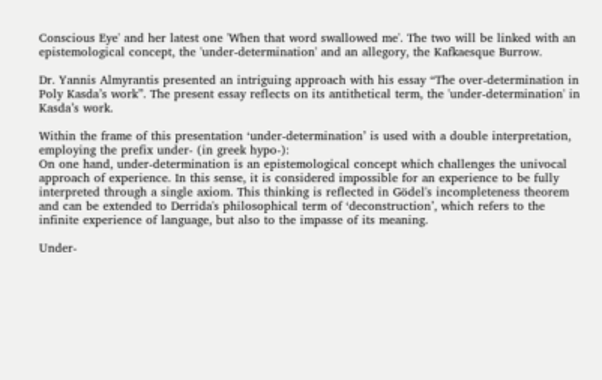Conscious Eye' and her latest one 'When that word swallowed me'. The two will be linked with an epistemological concept, the 'under-determination' and an allegory, the Kafkaesque Burrow.

Dr. Yannis Almyrantis presented an intriguing approach with his essay “The over-determination in Poly Kasda’s work”. The present essay reflects on its antithetical term, the 'under-determination' in Kasda’s work.

Within the frame of this presentation ‘under-determination’ is used with a double interpretation, employing the prefix under- (in greek hypo-):
On one hand, under-determination is an epistemological concept which challenges the univocal approach of experience. In this sense, it is considered impossible for an experience to be fully interpreted through a single axiom. This thinking is reflected in Gödel's incompleteness theorem and can be extended to Derrida's philosophical term of ‘deconstruction’, which refers to the infinite experience of language, but also to the impasse of its meaning.

Under-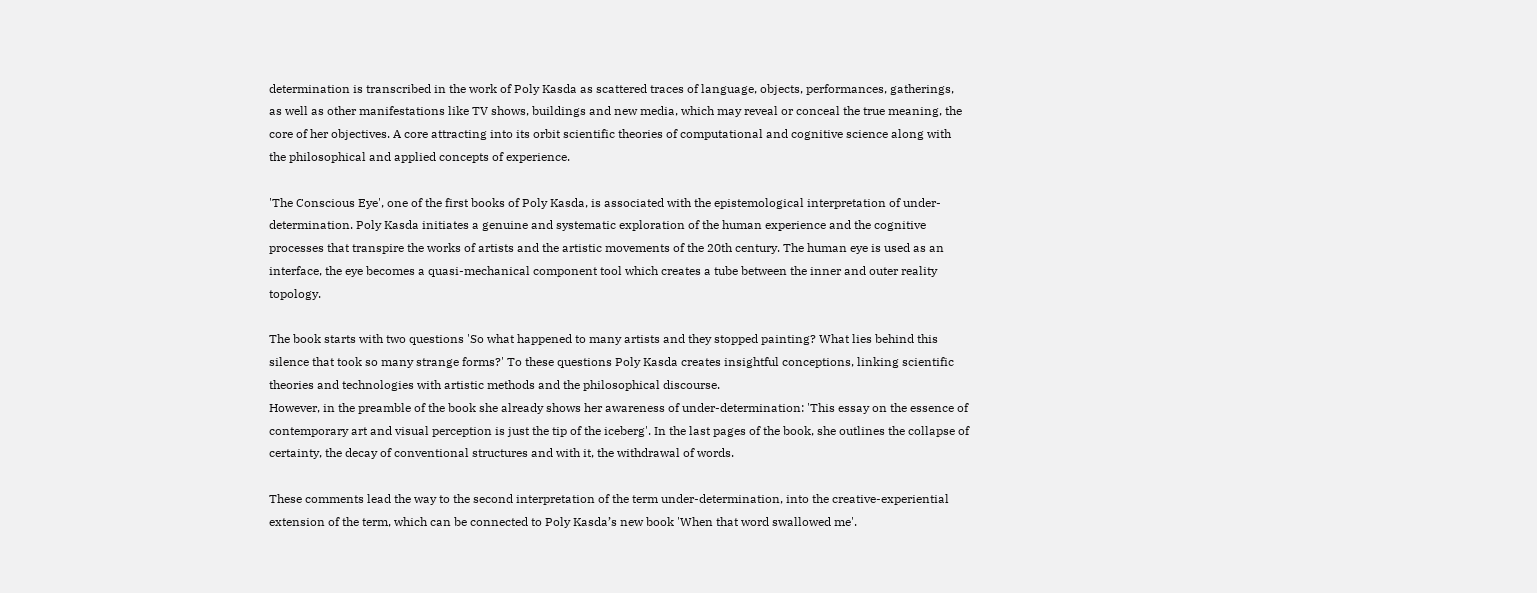determination is transcribed in the work of Poly Kasda as scattered traces of language, objects, performances, gatherings, as well as other manifestations like TV shows, buildings and new media, which may reveal or conceal the true meaning, the core of her objectives. A core attracting into its orbit scientific theories of computational and cognitive science along with the philosophical and applied concepts of experience.

'The Conscious Eye', one of the first books of Poly Kasda, is associated with the epistemological interpretation of under-determination. Poly Kasda initiates a genuine and systematic exploration of the human experience and the cognitive processes that transpire the works of artists and the artistic movements of the 20th century. The human eye is used as an interface, the eye becomes a quasi-mechanical component tool which creates a tube between the inner and outer reality topology.

The book starts with two questions 'So what happened to many artists and they stopped painting? What lies behind this silence that took so many strange forms?' To these questions Poly Kasda creates insightful conceptions, linking scientific theories and technologies with artistic methods and the philosophical discourse.
However, in the preamble of the book she already shows her awareness of under-determination: 'This essay on the essence of contemporary art and visual perception is just the tip of the iceberg'. In the last pages of the book, she outlines the collapse of certainty, the decay of conventional structures and with it, the withdrawal of words.

These comments lead the way to the second interpretation of the term under-determination, into the creative-experiential extension of the term, which can be connected to Poly Kasda’s new book 'When that word swallowed me'.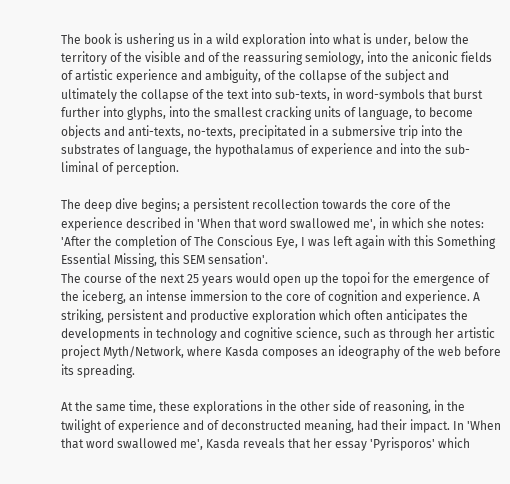The book is ushering us in a wild exploration into what is under, below the territory of the visible and of the reassuring semiology, into the aniconic fields of artistic experience and ambiguity, of the collapse of the subject and ultimately the collapse of the text into sub-texts, in word-symbols that burst further into glyphs, into the smallest cracking units of language, to become objects and anti-texts, no-texts, precipitated in a submersive trip into the substrates of language, the hypothalamus of experience and into the sub-liminal of perception.

The deep dive begins; a persistent recollection towards the core of the experience described in 'When that word swallowed me', in which she notes: 'After the completion of The Conscious Eye, I was left again with this Something Essential Missing, this SEM sensation'.
The course of the next 25 years would open up the topoi for the emergence of the iceberg, an intense immersion to the core of cognition and experience. A striking, persistent and productive exploration which often anticipates the developments in technology and cognitive science, such as through her artistic project Myth/Network, where Kasda composes an ideography of the web before its spreading.

At the same time, these explorations in the other side of reasoning, in the twilight of experience and of deconstructed meaning, had their impact. In 'When that word swallowed me', Kasda reveals that her essay 'Pyrisporos' which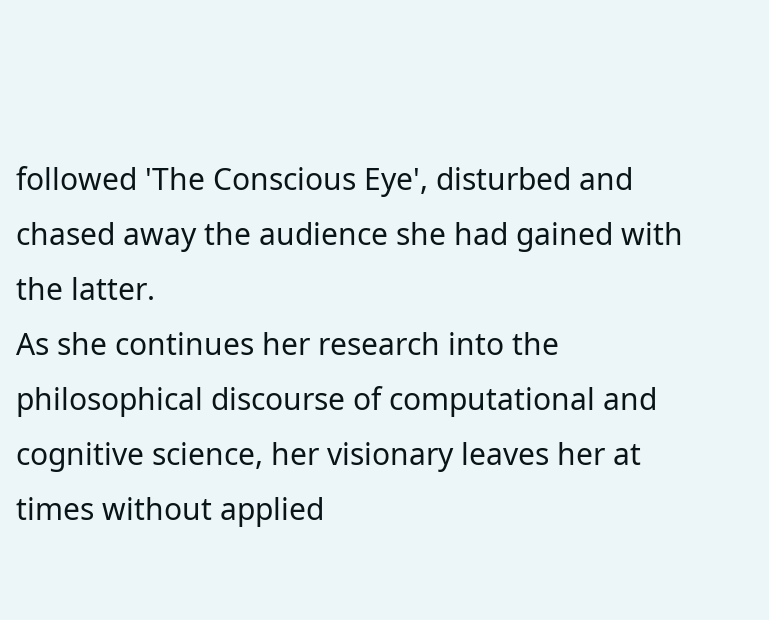followed 'The Conscious Eye', disturbed and chased away the audience she had gained with the latter.
As she continues her research into the philosophical discourse of computational and cognitive science, her visionary leaves her at times without applied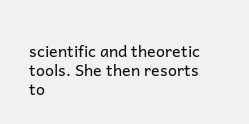scientific and theoretic tools. She then resorts to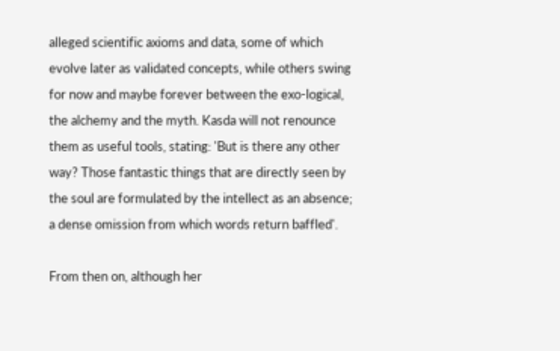alleged scientific axioms and data, some of which evolve later as validated concepts, while others swing for now and maybe forever between the exo-logical, the alchemy and the myth. Kasda will not renounce them as useful tools, stating: 'But is there any other way? Those fantastic things that are directly seen by the soul are formulated by the intellect as an absence; a dense omission from which words return baffled'.

From then on, although her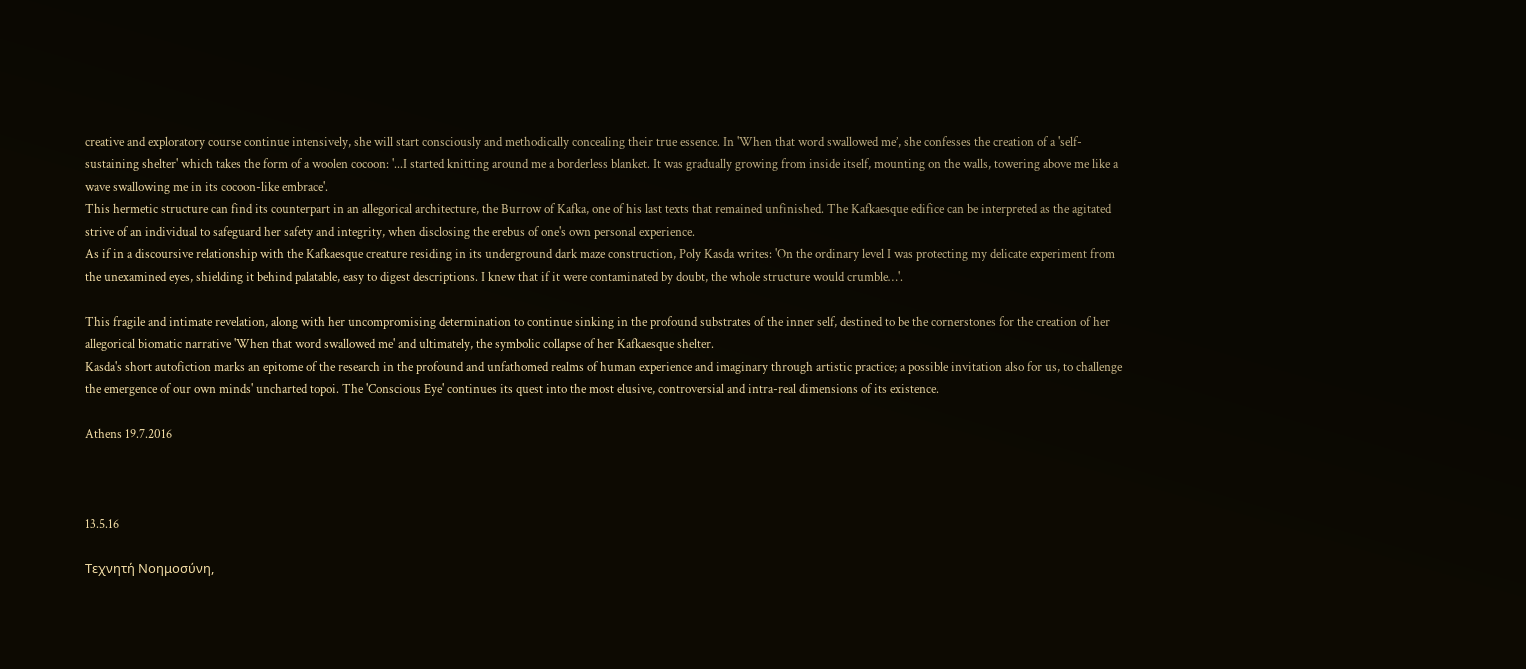creative and exploratory course continue intensively, she will start consciously and methodically concealing their true essence. In 'When that word swallowed me’, she confesses the creation of a 'self-sustaining shelter' which takes the form of a woolen cocoon: '...I started knitting around me a borderless blanket. It was gradually growing from inside itself, mounting on the walls, towering above me like a wave swallowing me in its cocoon-like embrace'.
This hermetic structure can find its counterpart in an allegorical architecture, the Burrow of Kafka, one of his last texts that remained unfinished. The Kafkaesque edifice can be interpreted as the agitated strive of an individual to safeguard her safety and integrity, when disclosing the erebus of one's own personal experience.
As if in a discoursive relationship with the Kafkaesque creature residing in its underground dark maze construction, Poly Kasda writes: 'On the ordinary level I was protecting my delicate experiment from the unexamined eyes, shielding it behind palatable, easy to digest descriptions. I knew that if it were contaminated by doubt, the whole structure would crumble…'.

This fragile and intimate revelation, along with her uncompromising determination to continue sinking in the profound substrates of the inner self, destined to be the cornerstones for the creation of her allegorical biomatic narrative 'When that word swallowed me' and ultimately, the symbolic collapse of her Kafkaesque shelter.
Kasda's short autofiction marks an epitome of the research in the profound and unfathomed realms of human experience and imaginary through artistic practice; a possible invitation also for us, to challenge the emergence of our own minds' uncharted topoi. The 'Conscious Eye' continues its quest into the most elusive, controversial and intra-real dimensions of its existence.

Athens 19.7.2016



13.5.16

Τεχνητή Νοημοσύνη,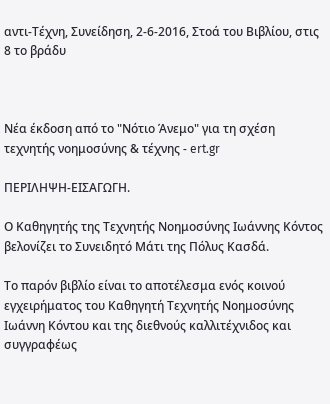αντι-Τέχνη, Συνείδηση, 2-6-2016, Στοά του Βιβλίου, στις 8 το βράδυ



Nέα έκδοση από το "Νότιο Άνεμο" για τη σχέση τεχνητής νοημοσύνης & τέχνης - ert.gr

ΠΕΡΙΛΗΨΗ-ΕΙΣΑΓΩΓΗ.

Ο Καθηγητής της Τεχνητής Νοημοσύνης Ιωάννης Κόντος βελονίζει το Συνειδητό Μάτι της Πόλυς Κασδά.

Το παρόν βιβλίο είναι το αποτέλεσμα ενός κοινού εγχειρήματος του Καθηγητή Τεχνητής Νοημοσύνης Ιωάννη Κόντου και της διεθνούς καλλιτέχνιδος και συγγραφέως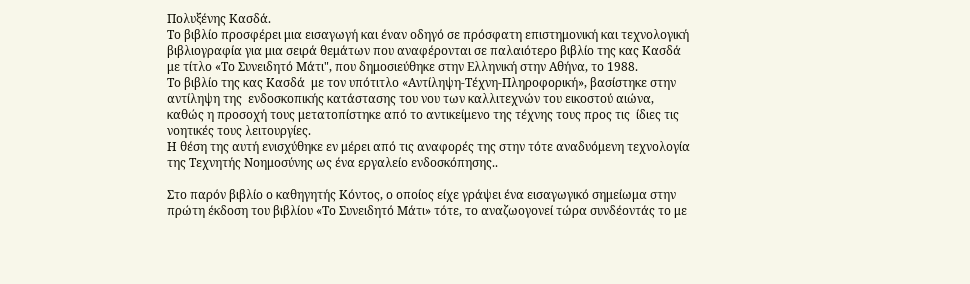Πολυξένης Κασδά.
Το βιβλίο προσφέρει μια εισαγωγή και έναν οδηγό σε πρόσφατη επιστημονική και τεχνολογική βιβλιογραφία για μια σειρά θεμάτων που αναφέρονται σε παλαιότερο βιβλίο της κας Κασδά με τίτλο «Το Συνειδητό Μάτι", που δημοσιεύθηκε στην Ελληνική στην Αθήνα, το 1988.
Το βιβλίο της κας Κασδά  με τον υπότιτλο «Αντίληψη-Τέχνη-Πληροφορική», βασίστηκε στην αντίληψη της  ενδοσκοπικής κατάστασης του νου των καλλιτεχνών του εικοστού αιώνα, καθώς η προσοχή τους μετατοπίστηκε από το αντικείμενο της τέχνης τους προς τις  ίδιες τις νοητικές τους λειτουργίες.
Η θέση της αυτή ενισχύθηκε εν μέρει από τις αναφορές της στην τότε αναδυόμενη τεχνολογία της Τεχνητής Νοημοσύνης ως ένα εργαλείο ενδοσκόπησης..

Στο παρόν βιβλίο ο καθηγητής Κόντος, ο οποίος είχε γράψει ένα εισαγωγικό σημείωμα στην πρώτη έκδοση του βιβλίου «Το Συνειδητό Μάτι» τότε, το αναζωογονεί τώρα συνδέοντάς το με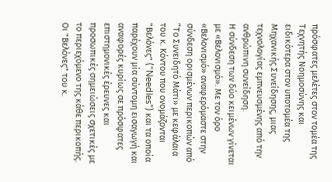πρόσφατες μελέτες στον τομέα της Τεχνητής Νοημοσύνης και ειδικότερα στον υποτομέα της Μηχανικής Συνείδησης, μιας τεχνολογίας εμπνευσμένης από την ανθρώπινη συνείδηση.
Η σύνδεση των δύο κειμένων γίνεται με «Βελονισμό». Με τον όρο «Βελονισμό» αναφερόμαστε στην σύνδεση ορισμένων περικοπών από ”Το Συνειδητό Μάτι» με κεφάλαια του κ. Κόντου που ονομάζονται "Βελόνες" (“Needles”) και τα οποία παρέχουν μία σύντομη εισαγωγή και αναφορές κυρίως σε πρόσφατες επιστημονικές έρευνες και προσωπικές σημειώσεις σχετικές με το περιεχόμενο της κάθε περικοπής.
Οι "Βελόνες" του κ.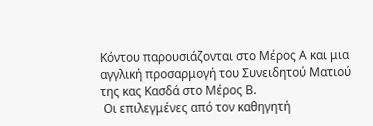Κόντου παρουσιάζονται στο Μέρος Α και μια αγγλική προσαρμογή του Συνειδητού Ματιού της κας Κασδά στο Μέρος B.
 Οι επιλεγμένες από τον καθηγητή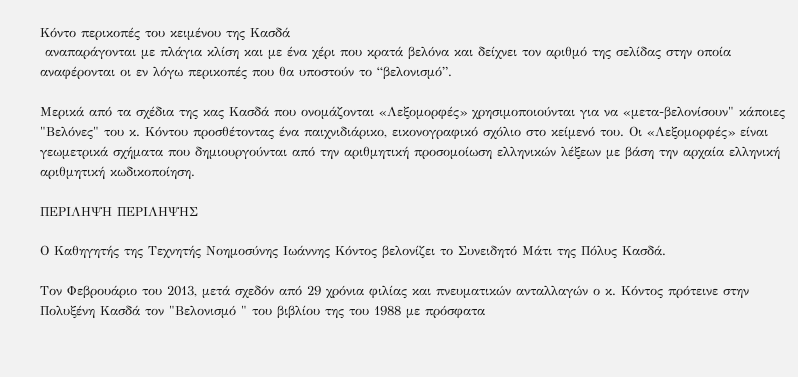Κόντο περικοπές του κειμένου της Κασδά
 αναπαράγονται με πλάγια κλίση και με ένα χέρι που κρατά βελόνα και δείχνει τον αριθμό της σελίδας στην οποία αναφέρονται οι εν λόγω περικοπές που θα υποστούν το “βελονισμό”.

Μερικά από τα σχέδια της κας Κασδά που ονομάζονται «Λεξομορφές» χρησιμοποιούνται για να «μετα-βελονίσουν" κάποιες "Βελόνες" του κ. Κόντου προσθέτοντας ένα παιχνιδιάρικο, εικονογραφικό σχόλιο στο κείμενό του. Οι «Λεξομορφές» είναι γεωμετρικά σχήματα που δημιουργούνται από την αριθμητική προσομοίωση ελληνικών λέξεων με βάση την αρχαία ελληνική αριθμητική κωδικοποίηση.

ΠΕΡΙΛΗΨΗ ΠΕΡΙΛΗΨΗΣ

Ο Καθηγητής της Τεχνητής Νοημοσύνης Ιωάννης Κόντος βελονίζει το Συνειδητό Μάτι της Πόλυς Κασδά.

Τον Φεβρουάριο του 2013, μετά σχεδόν από 29 χρόνια φιλίας και πνευματικών ανταλλαγών ο κ. Κόντος πρότεινε στην Πολυξένη Κασδά τον "Βελονισμό " του βιβλίου της του 1988 με πρόσφατα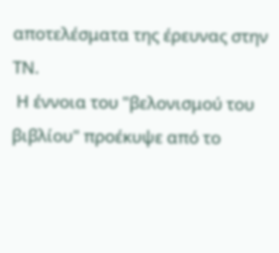αποτελέσματα της έρευνας στην ΤΝ.
 Η έννοια του "βελονισμού του βιβλίου" προέκυψε από το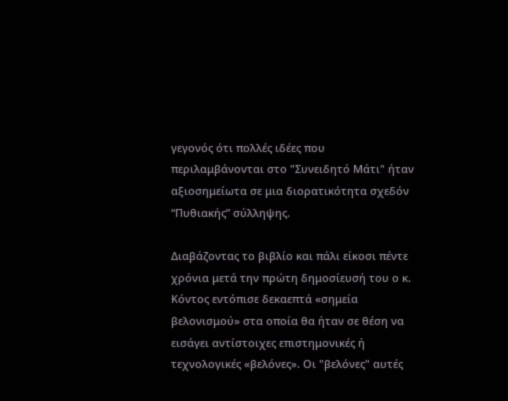γεγονός ότι πολλές ιδέες που περιλαμβάνονται στο "Συνειδητό Μάτι" ήταν αξιοσημείωτα σε μια διορατικότητα σχεδόν “Πυθιακής” σύλληψης.

Διαβάζοντας το βιβλίο και πάλι είκοσι πέντε χρόνια μετά την πρώτη δημοσίευσή του ο κ. Κόντος εντόπισε δεκαεπτά «σημεία βελονισμού» στα οποία θα ήταν σε θέση να εισάγει αντίστοιχες επιστημονικές ή τεχνολογικές «βελόνες». Οι "βελόνες" αυτές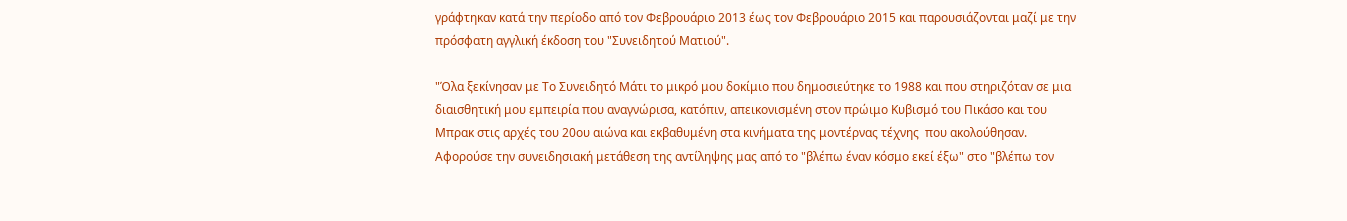γράφτηκαν κατά την περίοδο από τον Φεβρουάριο 2013 έως τον Φεβρουάριο 2015 και παρουσιάζονται μαζί με την πρόσφατη αγγλική έκδοση του "Συνειδητού Ματιού".

"Όλα ξεκίνησαν με Το Συνειδητό Μάτι το μικρό μου δοκίμιο που δημοσιεύτηκε το 1988 και που στηριζόταν σε μια διαισθητική μου εμπειρία που αναγνώρισα, κατόπιν, απεικονισμένη στον πρώιμο Κυβισμό του Πικάσο και του Μπρακ στις αρχές του 20ου αιώνα και εκβαθυμένη στα κινήματα της μοντέρνας τέχνης  που ακολούθησαν.
Αφορούσε την συνειδησιακή μετάθεση της αντίληψης μας από το "βλέπω έναν κόσμο εκεί έξω" στο "βλέπω τον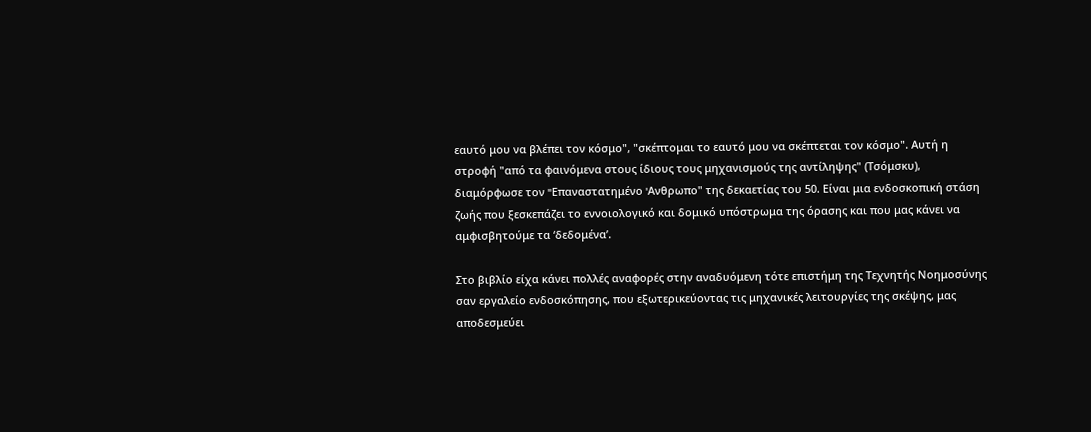εαυτό μου να βλέπει τον κόσμο", "σκέπτομαι το εαυτό μου να σκέπτεται τον κόσμο". Αυτή η στροφή "από τα φαινόμενα στους ίδιους τους μηχανισμούς της αντίληψης" (Τσόμσκυ), διαμόρφωσε τον "Eπαναστατημένο 'Aνθρωπο" της δεκαετίας του 50. Είναι μια ενδοσκοπική στάση ζωής που ξεσκεπάζει το εννοιολογικό και δομικό υπόστρωμα της όρασης και που μας κάνει να αμφισβητούμε τα ‘δεδομένα’.

Στο βιβλίο είχα κάνει πολλές αναφορές στην αναδυόμενη τότε επιστήμη της Τεχνητής Νοημοσύνης σαν εργαλείο ενδοσκόπησης, που εξωτερικεύοντας τις μηχανικές λειτουργίες της σκέψης, μας αποδεσμεύει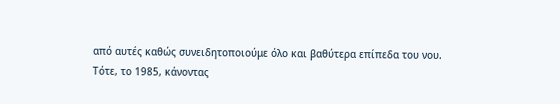από αυτές καθώς συνειδητοποιούμε όλο και βαθύτερα επίπεδα του νου.
Τότε, το 1985, κάνοντας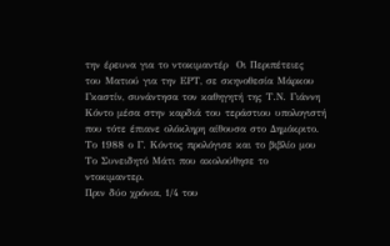την έρευνα για το ντοκιμαντέρ  Οι Περιπέτειες  του Ματιού για την ΕΡΤ, σε σκηνοθεσία Μάρκου Γκαστίν, συνάντησα τον καθηγητή της Τ.Ν. Γιάννη Κόντο μέσα στην καρδιά του τεράστιου υπολογιστή που τότε έπιανε ολόκληρη αίθουσα στο Δημόκριτο. Το 1988 ο Γ. Κόντος προλόγισε και το βιβλίο μου Το Συνειδητό Μάτι που ακολούθησε το ντοκιμαντερ.
Πριν δύο χρόνια, 1/4 του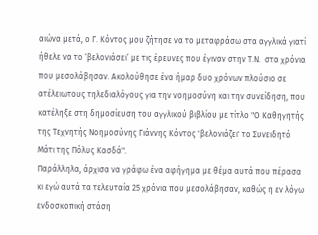αιώνα μετά, ο Γ. Κόντος μου ζήτησε να το μεταφράσω στα αγγλικά γιατί ήθελε να το ‘βελονιάσει’ με τις έρευνες που έγιναν στην Τ.Ν.  στα χρόνια που μεσολάβησαν. Ακολούθησε ένα ήμαρ δυο χρόνων πλούσιο σε ατέλειωτους τηλεδιαλόγους για την νοημοσύνη και την συνείδηση, που κατέληξε στη δημοσίευση του αγγλικού βιβλίου με τίτλο "Ο Καθηγητής της Τεχνητής Νοημοσύνης Γιάννης Κόντος 'βελονιάζει' το Συνειδητό Μάτι της Πόλυς Κασδά".
Παράλληλα, άρχισα να γράφω ένα αφήγημα με θέμα αυτά που πέρασα κι εγώ αυτά τα τελευταία 25 χρόνια που μεσολάβησαν, καθώς η εν λόγω ενδοσκοπική στάση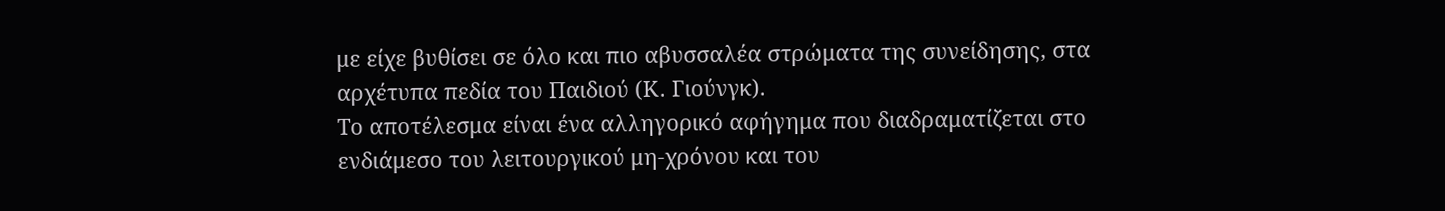με είχε βυθίσει σε όλο και πιο αβυσσαλέα στρώματα της συνείδησης, στα αρχέτυπα πεδία του Παιδιού (Κ. Γιούνγκ).
Το αποτέλεσμα είναι ένα αλληγορικό αφήγημα που διαδραματίζεται στο ενδιάμεσο του λειτουργικού μη-χρόνου και του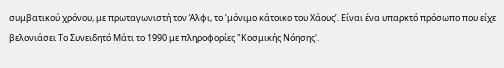συμβατικού χρόνου, με πρωταγωνιστή τον Άλφι, το ‘μόνιμο κάτοικο του Χάους’. Είναι ένα υπαρκτό πρόσωπο που είχε βελονιάσει Το Συνειδητό Μάτι το 1990 με πληροφορίες "Κοσμικής Νόησης'.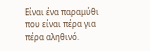Είναι ένα παραμύθι που είναι πέρα για πέρα αληθινό.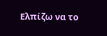Ελπίζω να το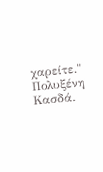χαρείτε."
Πολυξένη Κασδά.